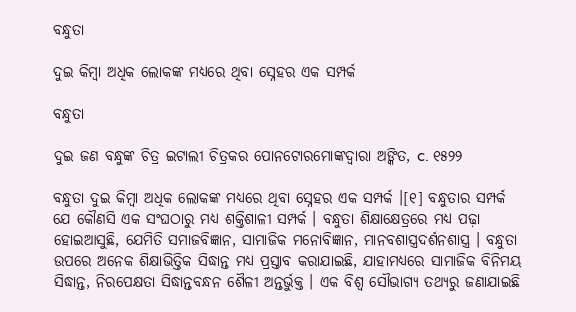ବନ୍ଧୁତା

ଦୁଇ କିମ୍ବା ଅଧିକ ଲୋକଙ୍କ ମଧ୍ୟରେ ଥିବା ସ୍ନେହର ଏକ ସମ୍ପର୍କ

ବନ୍ଧୁତା

ଦୁଇ ଜଣ ବନ୍ଧୁଙ୍କ ଚିତ୍ର ଇଟାଲୀ ଚିତ୍ରକର ପୋନଟୋରମୋଙ୍କଦ୍ୱାରା ଅଙ୍କିତ, c. ୧୫୨୨

ବନ୍ଧୁତା ଦୁଇ କିମ୍ବା ଅଧିକ ଲୋକଙ୍କ ମଧ୍ୟରେ ଥିବା ସ୍ନେହର ଏକ ସମ୍ପର୍କ ।[୧] ବନ୍ଧୁତାର ସମ୍ପର୍କ ଯେ କୌଣସି ଏକ ସଂଘଠାରୁ ମଧ୍ୟ ଶକ୍ତିଶାଳୀ ସମ୍ପର୍କ । ବନ୍ଧୁତା ଶିକ୍ଷାକ୍ଷେତ୍ରରେ ମଧ୍ୟ ପଢ଼ା ହୋଇଆସୁଛି, ଯେମିତି ସମାଜବିଜ୍ଞାନ, ସାମାଜିକ ମନୋବିଜ୍ଞାନ, ମାନବଶାସ୍ତ୍ରଦର୍ଶନଶାସ୍ତ୍ର । ବନ୍ଧୁତା ଉପରେ ଅନେକ ଶିକ୍ଷାଭିତ୍ତିକ ସିଦ୍ଧାନ୍ତ ମଧ୍ୟ ପ୍ରସ୍ତାବ କରାଯାଇଛି, ଯାହାମଧ୍ୟରେ ସାମାଜିକ ବିନିମୟ ସିଦ୍ଧାନ୍ତ, ନିରପେକ୍ଷତା ସିଦ୍ଧାନ୍ତବନ୍ଧନ ଶୈଳୀ ଅନ୍ତର୍ଭୁକ୍ତ । ଏକ ବିଶ୍ୱ ସୌଭାଗ୍ୟ ତଥ୍ୟରୁ ଜଣାଯାଇଛି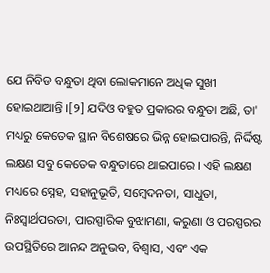ଯେ ନିବିଡ ବନ୍ଧୁତା ଥିବା ଲୋକମାନେ ଅଧିକ ସୁଖୀ ହୋଇଥାଆନ୍ତି ।[୨] ଯଦିଓ ବହୁତ ପ୍ରକାରର ବନ୍ଧୁତା ଅଛି, ତା' ମଧ୍ୟରୁ କେତେକ ସ୍ଥାନ ବିଶେଷରେ ଭିନ୍ନ ହୋଇପାରନ୍ତି, ନିର୍ଦ୍ଦିଷ୍ଟ ଲକ୍ଷଣ ସବୁ କେତେକ ବନ୍ଧୁତାରେ ଥାଇପାରେ । ଏହି ଲକ୍ଷଣ ମଧ୍ୟରେ ସ୍ନେହ, ସହାନୁଭୂତି, ସମ୍ବେଦନତା, ସାଧୁତା, ନିଃସ୍ୱାର୍ଥପରତା, ପାରସ୍ପାରିକ ବୁଝାମଣା, କରୁଣା ଓ ପରସ୍ପରର ଉପସ୍ଥିତିରେ ଆନନ୍ଦ ଅନୁଭବ, ବିଶ୍ୱାସ, ଏବଂ ଏକ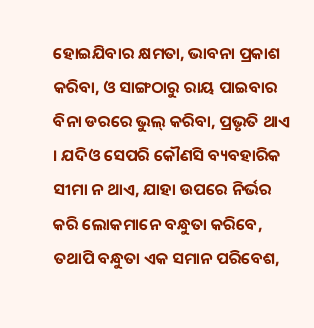ହୋଇଯିବାର କ୍ଷମତା, ଭାବନା ପ୍ରକାଶ କରିବା, ଓ ସାଙ୍ଗଠାରୁ ରାୟ ପାଇବାର ବିନା ଡରରେ ଭୁଲ୍ କରିବା, ପ୍ରଭୃତି ଥାଏ । ଯଦିଓ ସେପରି କୌଣସି ବ୍ୟବହାରିକ ସୀମା ନ ଥାଏ, ଯାହା ଉପରେ ନିର୍ଭର କରି ଲୋକମାନେ ବନ୍ଧୁତା କରିବେ, ତଥାପି ବନ୍ଧୁତା ଏକ ସମାନ ପରିବେଶ,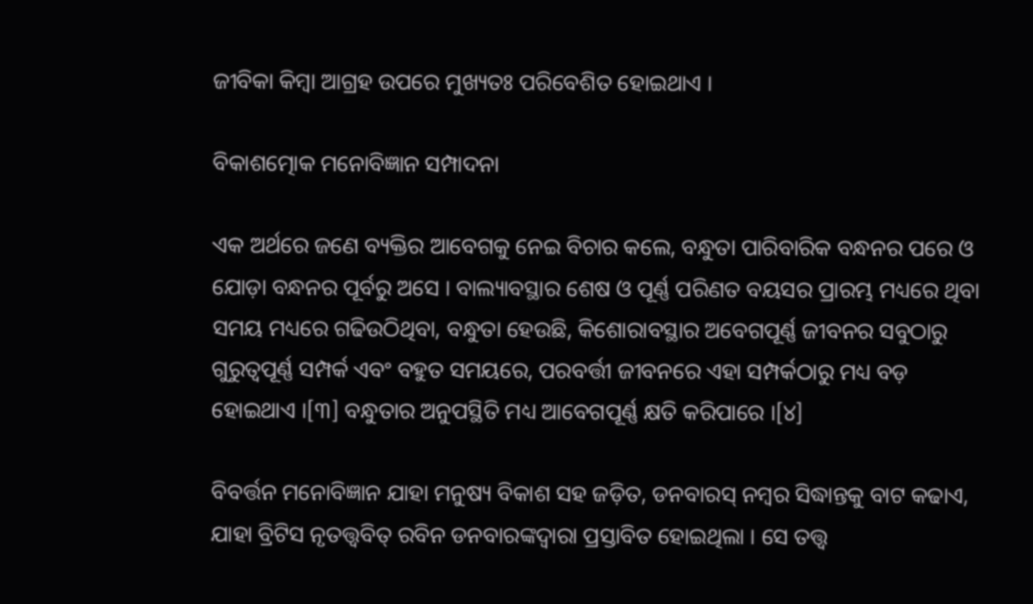ଜୀବିକା କିମ୍ବା ଆଗ୍ରହ ଉପରେ ମୁଖ୍ୟତଃ ପରିବେଶିତ ହୋଇଥାଏ ।

ବିକାଶତ୍ମୋକ ମନୋବିଜ୍ଞାନ ସମ୍ପାଦନା

ଏକ ଅର୍ଥରେ ଜଣେ ବ୍ୟକ୍ତିର ଆବେଗକୁ ନେଇ ବିଚାର କଲେ, ବନ୍ଧୁତା ପାରିବାରିକ ବନ୍ଧନର ପରେ ଓ ଯୋଡ଼ା ବନ୍ଧନର ପୂର୍ବରୁ ଅସେ । ବାଲ୍ୟାବସ୍ଥାର ଶେଷ ଓ ପୂର୍ଣ୍ଣ ପରିଣତ ବୟସର ପ୍ରାରମ୍ଭ ମଧ୍ୟରେ ଥିବା ସମୟ ମଧ୍ୟରେ ଗଢିଉଠିଥିବା, ବନ୍ଧୁତା ହେଉଛି, କିଶୋରାବସ୍ଥାର ଅବେଗପୂର୍ଣ୍ଣ ଜୀବନର ସବୁଠାରୁ ଗୁରୁତ୍ୱପୂର୍ଣ୍ଣ ସମ୍ପର୍କ ଏବଂ ବହୁତ ସମୟରେ, ପରବର୍ତ୍ତୀ ଜୀବନରେ ଏହା ସମ୍ପର୍କଠାରୁ ମଧ୍ୟ ବଡ଼ ହୋଇଥାଏ ।[୩] ବନ୍ଧୁତାର ଅନୁପସ୍ଥିତି ମଧ୍ୟ ଆବେଗପୂର୍ଣ୍ଣ କ୍ଷତି କରିପାରେ ।[୪]

ବିବର୍ତ୍ତନ ମନୋବିଜ୍ଞାନ ଯାହା ମନୁଷ୍ୟ ବିକାଶ ସହ ଜଡ଼ିତ, ଡନବାରସ୍ ନମ୍ବର ସିଦ୍ଧାନ୍ତକୁ ବାଟ କଢାଏ, ଯାହା ବ୍ରିଟିସ ନୃତତ୍ତ୍ୱବିତ୍ ରବିନ ଡନବାରଙ୍କଦ୍ୱାରା ପ୍ରସ୍ତାବିତ ହୋଇଥିଲା । ସେ ତତ୍ତ୍ୱ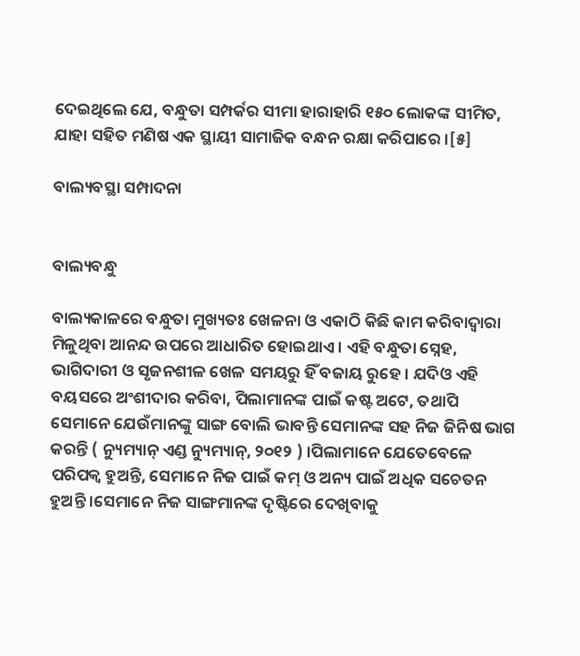ଦେଇଥିଲେ ଯେ, ବନ୍ଧୁତା ସମ୍ପର୍କର ସୀମା ହାରାହାରି ୧୫୦ ଲୋକଙ୍କ ସୀମିତ, ଯାହା ସହିତ ମଣିଷ ଏକ ସ୍ଥାୟୀ ସାମାଜିକ ବନ୍ଧନ ରକ୍ଷା କରିପାରେ ।[୫]

ବାଲ୍ୟବସ୍ଥା ସମ୍ପାଦନା


ବାଲ୍ୟବନ୍ଧୁ

ବାଲ୍ୟକାଳରେ ବନ୍ଧୁତା ମୁଖ୍ୟତଃ ଖେଳନା ଓ ଏକାଠି କିଛି କାମ କରିବାଦ୍ୱାରା ମିଳୁଥିବା ଆନନ୍ଦ ଉପରେ ଆଧାରିତ ହୋଇଥାଏ । ଏହି ବନ୍ଧୁତା ସ୍ନେହ, ଭାଗିଦାରୀ ଓ ସୃଜନଶୀଳ ଖେଳ ସମୟରୁ ହିଁ ବଜାୟ ରୁହେ । ଯଦିଓ ଏହି ବୟସରେ ଅଂଶୀଦାର କରିବା, ପିଲାମାନଙ୍କ ପାଇଁ କଷ୍ଟ ଅଟେ, ତଥାପି ସେମାନେ ଯେଉଁମାନଙ୍କୁ ସାଙ୍ଗ ବୋଲି ଭାବନ୍ତି ସେମାନଙ୍କ ସହ ନିଜ ଜିନିଷ ଭାଗ କରନ୍ତି ( ନ୍ୟୁମ୍ୟାନ୍ ଏଣ୍ଡ ନ୍ୟୁମ୍ୟାନ୍, ୨୦୧୨ ) ।ପିଲାମାନେ ଯେତେବେଳେ ପରିପକ୍ୱ ହୁଅନ୍ତି, ସେମାନେ ନିଜ ପାଇଁ କମ୍ ଓ ଅନ୍ୟ ପାଇଁ ଅଧିକ ସଚେତନ ହୁଅନ୍ତି ।ସେମାନେ ନିଜ ସାଙ୍ଗମାନଙ୍କ ଦୃଷ୍ଟିରେ ଦେଖିବାକୁ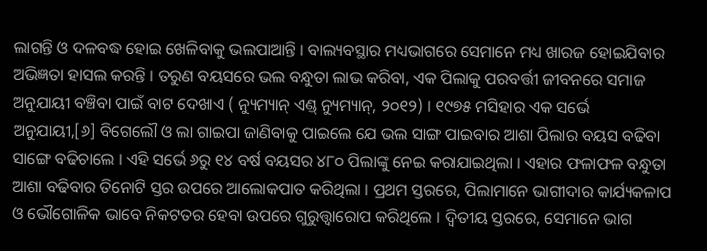ଲାଗନ୍ତି ଓ ଦଳବଦ୍ଧ ହୋଇ ଖେଳିବାକୁ ଭଲପାଆନ୍ତି । ବାଲ୍ୟବସ୍ଥାର ମଧ୍ୟଭାଗରେ ସେମାନେ ମଧ୍ୟ ଖାରଜ ହୋଇଯିବାର ଅଭିଜ୍ଞତା ହାସଲ କରନ୍ତି । ତରୁଣ ବୟସରେ ଭଲ ବନ୍ଧୁତା ଲାଭ କରିବା, ଏକ ପିଲାକୁ ପରବର୍ତ୍ତୀ ଜୀବନରେ ସମାଜ ଅନୁଯାୟୀ ବଞ୍ଚିବା ପାଇଁ ବାଟ ଦେଖାଏ ( ନ୍ୟୁମ୍ୟାନ୍ ଏଣ୍ଡ୍ ନ୍ୟୁମ୍ୟାନ୍, ୨୦୧୨) । ୧୯୭୫ ମସିହାର ଏକ ସର୍ଭେ ଅନୁଯାୟୀ,[୬] ବିଗେଲୌ ଓ ଲା ଗାଇପା ଜାଣିବାକୁ ପାଇଲେ ଯେ ଭଲ ସାଙ୍ଗ ପାଇବାର ଆଶା ପିଲାର ବୟସ ବଢିବା ସାଙ୍ଗେ ବଢିଚାଲେ । ଏହି ସର୍ଭେ ୬ରୁ ୧୪ ବର୍ଷ ବୟସର ୪୮୦ ପିଲାଙ୍କୁ ନେଇ କରାଯାଇଥିଲା । ଏହାର ଫଳାଫଳ ବନ୍ଧୁତା ଆଶା ବଢିବାର ତିନୋଟି ସ୍ତର ଉପରେ ଆଲୋକପାତ କରିଥିଲା । ପ୍ରଥମ ସ୍ତରରେ, ପିଲାମାନେ ଭାଗୀଦାର କାର୍ଯ୍ୟକଳାପ ଓ ଭୌଗୋଳିକ ଭାବେ ନିକଟତର ହେବା ଉପରେ ଗୁରୁତ୍ତ୍ୱାରୋପ କରିଥିଲେ । ଦ୍ୱିତୀୟ ସ୍ତରରେ, ସେମାନେ ଭାଗ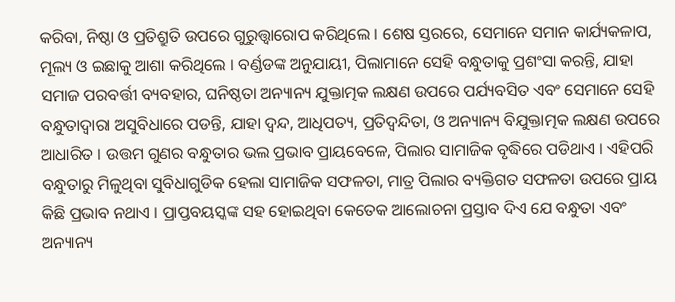କରିବା, ନିଷ୍ଠା ଓ ପ୍ରତିଶ୍ରୁତି ଉପରେ ଗୁରୁତ୍ତ୍ୱାରୋପ କରିଥିଲେ । ଶେଷ ସ୍ତରରେ, ସେମାନେ ସମାନ କାର୍ଯ୍ୟକଳାପ, ମୂଲ୍ୟ ଓ ଇଛାକୁ ଆଶା କରିଥିଲେ । ବର୍ଣ୍ଡଡଙ୍କ ଅନୁଯାୟୀ, ପିଲାମାନେ ସେହି ବନ୍ଧୁତାକୁ ପ୍ରଶଂସା କରନ୍ତି, ଯାହା ସମାଜ ପରବର୍ତ୍ତୀ ବ୍ୟବହାର, ଘନିଷ୍ଠତା ଅନ୍ୟାନ୍ୟ ଯୁକ୍ତାତ୍ମକ ଲକ୍ଷଣ ଉପରେ ପର୍ଯ୍ୟବସିତ ଏବଂ ସେମାନେ ସେହି ବନ୍ଧୁତାଦ୍ୱାରା ଅସୁବିଧାରେ ପଡନ୍ତି, ଯାହା ଦ୍ୱନ୍ଦ, ଆଧିପତ୍ୟ, ପ୍ରତିଦ୍ୱନ୍ଦିତା, ଓ ଅନ୍ୟାନ୍ୟ ବିଯୁକ୍ତାତ୍ମକ ଲକ୍ଷଣ ଉପରେ ଆଧାରିତ । ଉତ୍ତମ ଗୁଣର ବନ୍ଧୁତାର ଭଲ ପ୍ରଭାବ ପ୍ରାୟବେଳେ, ପିଲାର ସାମାଜିକ ବୃଦ୍ଧିରେ ପଡିଥାଏ । ଏହିପରି ବନ୍ଧୁତାରୁ ମିଳୁଥିବା ସୁବିଧାଗୁଡିକ ହେଲା ସାମାଜିକ ସଫଳତା, ମାତ୍ର ପିଲାର ବ୍ୟକ୍ତିଗତ ସଫଳତା ଉପରେ ପ୍ରାୟ କିଛି ପ୍ରଭାବ ନଥାଏ । ପ୍ରାପ୍ତବୟସ୍କଙ୍କ ସହ ହୋଇଥିବା କେତେକ ଆଲୋଚନା ପ୍ରସ୍ତାବ ଦିଏ ଯେ ବନ୍ଧୁତା ଏବଂ ଅନ୍ୟାନ୍ୟ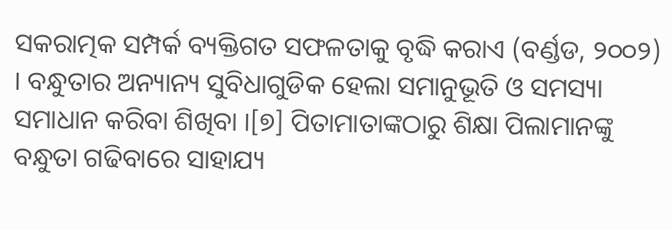ସକରାତ୍ମକ ସମ୍ପର୍କ ବ୍ୟକ୍ତିଗତ ସଫଳତାକୁ ବୃଦ୍ଧି କରାଏ (ବର୍ଣ୍ଡଡ, ୨୦୦୨) । ବନ୍ଧୁତାର ଅନ୍ୟାନ୍ୟ ସୁବିଧାଗୁଡିକ ହେଲା ସମାନୁଭୂତି ଓ ସମସ୍ୟା ସମାଧାନ କରିବା ଶିଖିବା ।[୭] ପିତାମାତାଙ୍କଠାରୁ ଶିକ୍ଷା ପିଲାମାନଙ୍କୁ ବନ୍ଧୁତା ଗଢିବାରେ ସାହାଯ୍ୟ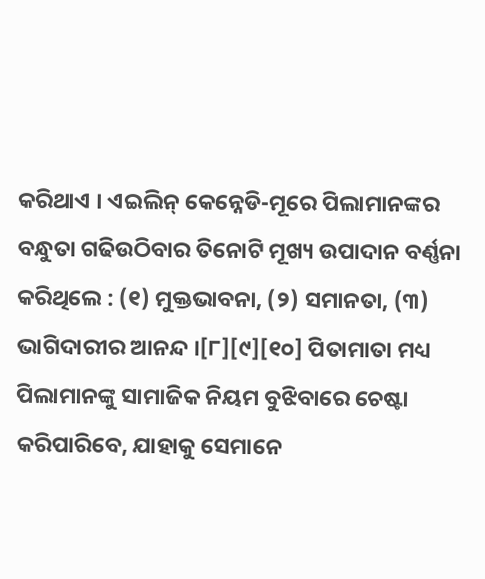କରିଥାଏ । ଏଇଲିନ୍ କେନ୍ନେଡି-ମୂରେ ପିଲାମାନଙ୍କର ବନ୍ଧୁତା ଗଢିଉଠିବାର ତିନୋଟି ମୂଖ୍ୟ ଉପାଦାନ ବର୍ଣ୍ଣନା କରିଥିଲେ : (୧) ମୁକ୍ତଭାବନା, (୨) ସମାନତା, (୩) ଭାଗିଦାରୀର ଆନନ୍ଦ ।[୮][୯][୧୦] ପିତାମାତା ମଧ୍ୟ ପିଲାମାନଙ୍କୁ ସାମାଜିକ ନିୟମ ବୁଝିବାରେ ଚେଷ୍ଟା କରିପାରିବେ, ଯାହାକୁ ସେମାନେ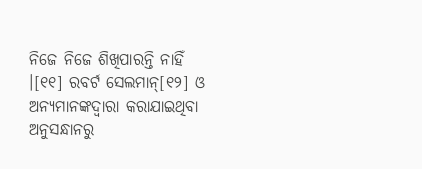ନିଜେ ନିଜେ ଶିଖିପାରନ୍ତି ନାହିଁ ।[୧୧] ରବର୍ଟ ସେଲମାନ୍[୧୨] ଓ ଅନ୍ୟମାନଙ୍କଦ୍ୱାରା କରାଯାଇଥିବା ଅନୁସନ୍ଧାନରୁ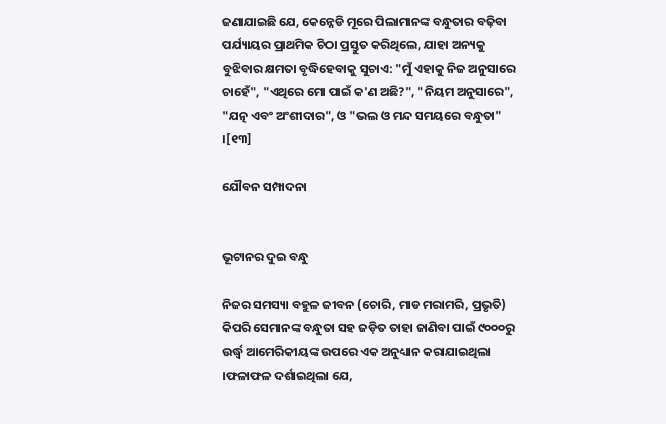ଜଣାଯାଇଛି ଯେ, କେନ୍ନେଡି ମୂରେ ପିଲାମାନଙ୍କ ବନ୍ଧୁତାର ବଢ଼ିବା ପର୍ଯ୍ୟାୟର ପ୍ରାଥମିକ ଚିଠା ପ୍ରସ୍ତୁତ କରିଥିଲେ, ଯାହା ଅନ୍ୟକୁ ବୁଝିବାର କ୍ଷମତା ବୃଦ୍ଧିହେବାକୁ ସୁଚାଏ: "ମୁଁ ଏହାକୁ ନିଜ ଅନୁସାରେ ଚାହେଁ", "ଏଥିରେ ମୋ ପାଇଁ କ'ଣ ଅଛି?", "ନିୟମ ଅନୁସାରେ", "ଯତ୍ନ ଏବଂ ଅଂଶୀଦାର", ଓ "ଭଲ ଓ ମନ୍ଦ ସମୟରେ ବନ୍ଧୁତା" ।[୧୩]

ଯୌବନ ସମ୍ପାଦନା


ଭୂଟାନର ଦୁଇ ବନ୍ଧୁ

ନିଜର ସମସ୍ୟା ବହୁଳ ଜୀବନ (ଚୋରି, ମାଡ ମରାମରି, ପ୍ରଭୃତି) କିପରି ସେମାନଙ୍କ ବନ୍ଧୁତା ସହ ଜଡ଼ିତ ତାହା ଜାଣିବା ପାଇଁ ୯୦୦୦ରୁ ଉର୍ଦ୍ଧ୍ୱ ଆମେରିକୀୟଙ୍କ ଉପରେ ଏକ ଅନୁଧ୍ୟାନ କରାଯାଇଥିଲା ।ଫଳାଫଳ ଦର୍ଶାଇଥିଲା ଯେ,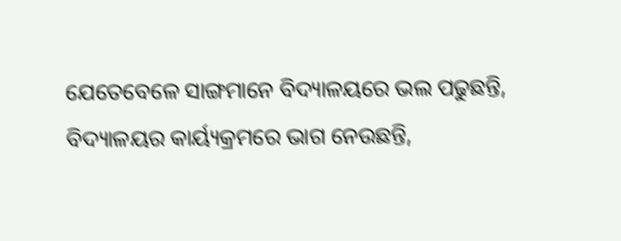ଯେତେବେଳେ ସାଙ୍ଗମାନେ ବିଦ୍ୟାଳୟରେ ଭଲ ପଢୁଛନ୍ତି, ବିଦ୍ୟାଳୟର କାର୍ୟ୍ୟକ୍ରମରେ ଭାଗ ନେଉଛନ୍ତି,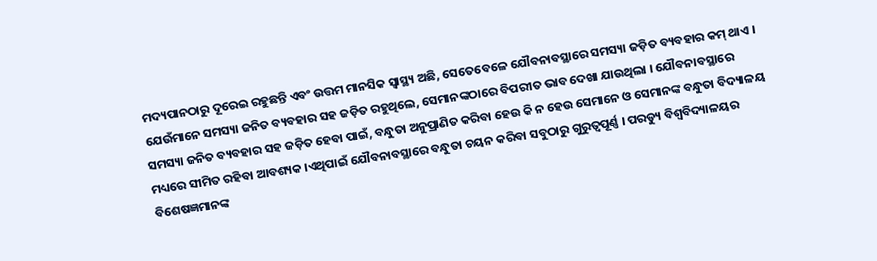ମଦ୍ୟପାନଠାରୁ ଦୂରେଇ ରହୁଛନ୍ତି ଏବଂ ଉତ୍ତମ ମାନସିକ ସ୍ୱାସ୍ଥ୍ୟ ଅଛି, ସେତେବେଳେ ଯୌବନାବସ୍ଥାରେ ସମସ୍ୟା ଜଡ଼ିତ ବ୍ୟବହାର କମ୍ ଥାଏ । ଯେଉଁମାନେ ସମସ୍ୟା ଜନିତ ବ୍ୟବହାର ସହ ଜଡ଼ିତ ରହୁଥିଲେ, ସେମାନଙ୍କଠାରେ ବିପରୀତ ଭାବ ଦେଖା ଯାଉଥିଲା । ଯୌବନାବସ୍ଥାରେ ସମସ୍ୟା ଜନିତ ବ୍ୟବହାର ସହ ଜଡ଼ିତ ହେବା ପାଇଁ, ବନ୍ଧୁତା ଅନୁପ୍ରାଣିତ କରିବା ହେଉ କି ନ ହେଉ ସେମାନେ ଓ ସେମାନଙ୍କ ବନ୍ଧୁତା ବିଦ୍ୟାଳୟ ମଧ୍ୟରେ ସୀମିତ ରହିବା ଆବଶ୍ୟକ ।ଏଥିପାଇଁ ଯୌବନାବସ୍ଥାରେ ବନ୍ଧୁତା ଚୟନ କରିବା ସବୁଠାରୁ ଗୁରୁତ୍ୱପୂର୍ଣ୍ଣ । ପରଡ୍ୟୁ ବିଶ୍ୱବିଦ୍ୟାଳୟର ବିଶେଷଜ୍ଞମାନଙ୍କ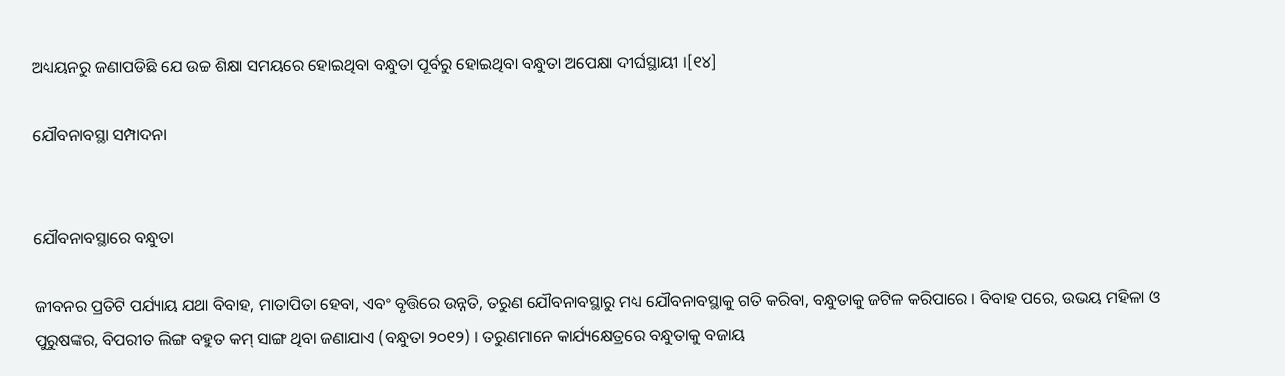ଅଧ୍ୟୟନରୁ ଜଣାପଡିଛି ଯେ ଉଚ୍ଚ ଶିକ୍ଷା ସମୟରେ ହୋଇଥିବା ବନ୍ଧୁତା ପୂର୍ବରୁ ହୋଇଥିବା ବନ୍ଧୁତା ଅପେକ୍ଷା ଦୀର୍ଘସ୍ଥାୟୀ ।[୧୪]

ଯୌବନାବସ୍ଥା ସମ୍ପାଦନା


ଯୌବନାବସ୍ଥାରେ ବନ୍ଧୁତା

ଜୀବନର ପ୍ରତିଟି ପର୍ଯ୍ୟାୟ ଯଥା ବିବାହ, ମାତାପିତା ହେବା, ଏବଂ ବୃତ୍ତିରେ ଉନ୍ନତି, ତରୁଣ ଯୌବନାବସ୍ଥାରୁ ମଧ୍ୟ ଯୌବନାବସ୍ଥାକୁ ଗତି କରିବା, ବନ୍ଧୁତାକୁ ଜଟିଳ କରିପାରେ । ବିବାହ ପରେ, ଉଭୟ ମହିଳା ଓ ପୁରୁଷଙ୍କର, ବିପରୀତ ଲିଙ୍ଗ ବହୁତ କମ୍ ସାଙ୍ଗ ଥିବା ଜଣାଯାଏ (ବନ୍ଧୁତା ୨୦୧୨) । ତରୁଣମାନେ କାର୍ଯ୍ୟକ୍ଷେତ୍ରରେ ବନ୍ଧୁତାକୁ ବଜାୟ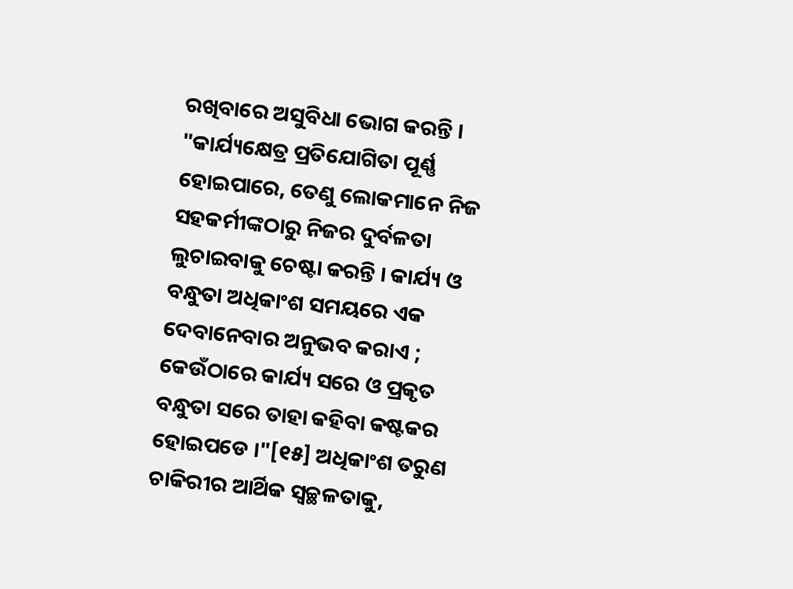ରଖିବାରେ ଅସୁବିଧା ଭୋଗ କରନ୍ତି । "କାର୍ଯ୍ୟକ୍ଷେତ୍ର ପ୍ରତିଯୋଗିତା ପୂର୍ଣ୍ଣ ହୋଇପାରେ, ତେଣୁ ଲୋକମାନେ ନିଜ ସହକର୍ମୀଙ୍କଠାରୁ ନିଜର ଦୁର୍ବଳତା ଲୁଚାଇବାକୁ ଚେଷ୍ଟା କରନ୍ତି । କାର୍ଯ୍ୟ ଓ ବନ୍ଧୁତା ଅଧିକାଂଶ ସମୟରେ ଏକ ଦେବାନେବାର ଅନୁଭବ କରାଏ ; କେଉଁଠାରେ କାର୍ଯ୍ୟ ସରେ ଓ ପ୍ରକୃତ ବନ୍ଧୁତା ସରେ ତାହା କହିବା କଷ୍ଟକର ହୋଇପଡେ ।"[୧୫] ଅଧିକାଂଶ ତରୁଣ ଚାକିରୀର ଆର୍ଥିକ ସ୍ୱଚ୍ଛଳତାକୁ,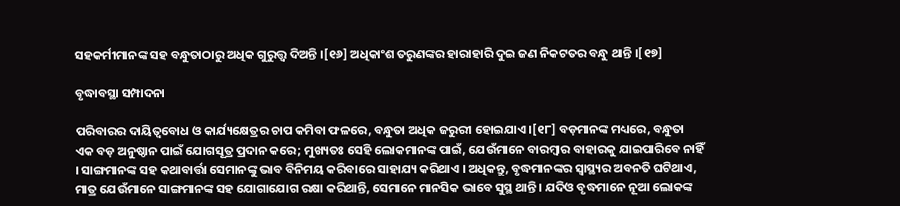ସହକର୍ମୀମାନଙ୍କ ସହ ବନ୍ଧୁତାଠାରୁ ଅଧିକ ଗୁରୁତ୍ତ୍ୱ ଦିଅନ୍ତି ।[୧୬] ଅଧିକାଂଶ ତରୁଣଙ୍କର ହାରାହାରି ଦୁଇ ଜଣ ନିକଟତର ବନ୍ଧୁ ଥାନ୍ତି ।[୧୭]

ବୃଦ୍ଧାବସ୍ଥା ସମ୍ପାଦନା

ପରିବାରର ଦାୟିତ୍ୱବୋଧ ଓ କାର୍ଯ୍ୟକ୍ଷେତ୍ରର ଚାପ କମିବା ଫଳରେ, ବନ୍ଧୁତା ଅଧିକ ଜରୁରୀ ହୋଇଯାଏ ।[୧୮] ବଡ଼ମାନଙ୍କ ମଧ୍ୟରେ, ବନ୍ଧୁତା ଏକ ବଡ଼ ଅନୁଷ୍ଠାନ ପାଇଁ ଯୋଗସୂତ୍ର ପ୍ରଦାନ କରେ; ମୁଖ୍ୟତଃ ସେହି ଲୋକମାନଙ୍କ ପାଇଁ, ଯେଉଁମାନେ ବାରମ୍ବାର ବାହାରକୁ ଯାଇପାରିବେ ନାହିଁ । ସାଙ୍ଗମାନଙ୍କ ସହ କଥାବାର୍ତ୍ତା ସେମାନଙ୍କୁ ଭାବ ବିନିମୟ କରିବାରେ ସାହାଯ୍ୟ କରିଥାଏ । ଅଧିକନ୍ତୁ, ବୃଦ୍ଧମାନଙ୍କର ସ୍ୱାସ୍ଥ୍ୟର ଅବନତି ଘଟିଥାଏ, ମାତ୍ର ଯେଉଁମାନେ ସାଙ୍ଗମାନଙ୍କ ସହ ଯୋଗାଯୋଗ ରକ୍ଷା କରିଥାନ୍ତି, ସେମାନେ ମାନସିକ ଭାବେ ସୁସ୍ଥ ଥାନ୍ତି । ଯଦିଓ ବୃଦ୍ଧମାନେ ନୂଆ ଲୋକଙ୍କ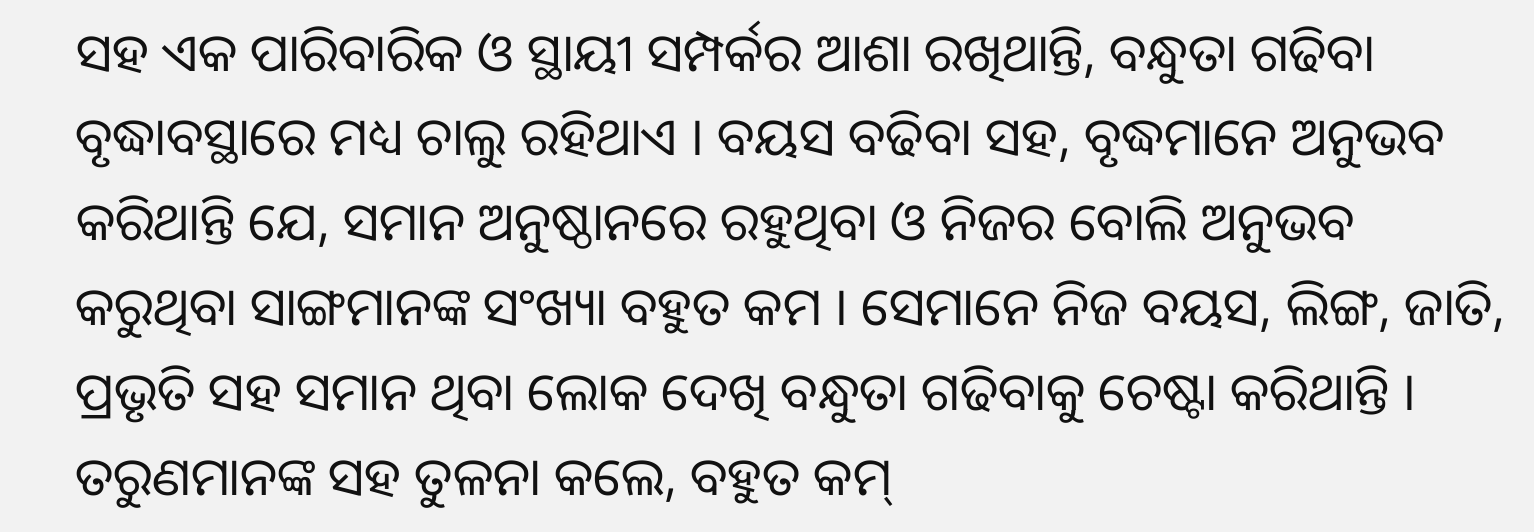ସହ ଏକ ପାରିବାରିକ ଓ ସ୍ଥାୟୀ ସମ୍ପର୍କର ଆଶା ରଖିଥାନ୍ତି, ବନ୍ଧୁତା ଗଢିବା ବୃଦ୍ଧାବସ୍ଥାରେ ମଧ୍ୟ ଚାଲୁ ରହିଥାଏ । ବୟସ ବଢିବା ସହ, ବୃଦ୍ଧମାନେ ଅନୁଭବ କରିଥାନ୍ତି ଯେ, ସମାନ ଅନୁଷ୍ଠାନରେ ରହୁଥିବା ଓ ନିଜର ବୋଲି ଅନୁଭବ କରୁଥିବା ସାଙ୍ଗମାନଙ୍କ ସଂଖ୍ୟା ବହୁତ କମ । ସେମାନେ ନିଜ ବୟସ, ଲିଙ୍ଗ, ଜାତି, ପ୍ରଭୃତି ସହ ସମାନ ଥିବା ଲୋକ ଦେଖି ବନ୍ଧୁତା ଗଢିବାକୁ ଚେଷ୍ଟା କରିଥାନ୍ତି । ତରୁଣମାନଙ୍କ ସହ ତୁଳନା କଲେ, ବହୁତ କମ୍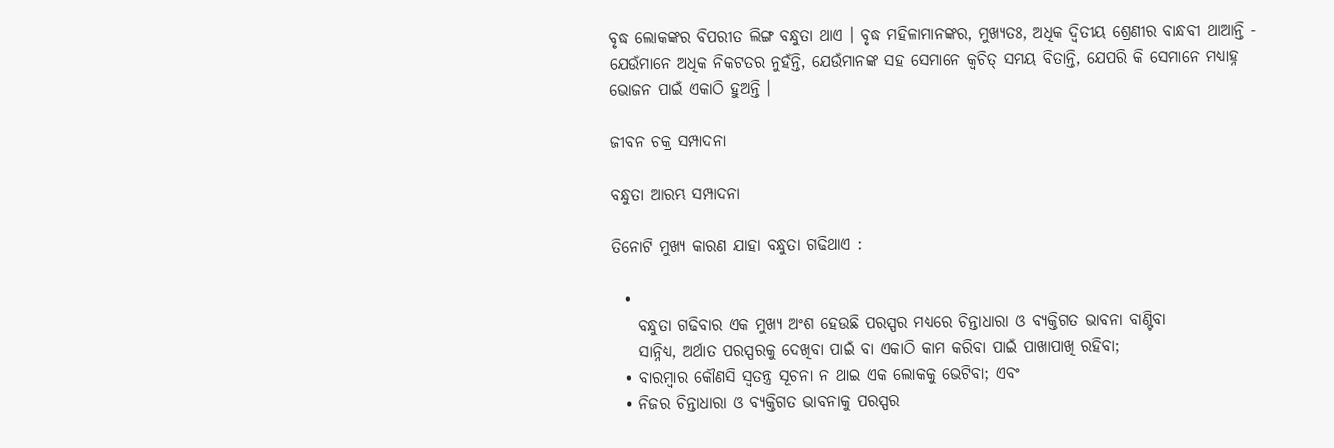ବୃଦ୍ଧ ଲୋକଙ୍କର ବିପରୀତ ଲିଙ୍ଗ ବନ୍ଧୁତା ଥାଏ । ବୃଦ୍ଧ ମହିଳାମାନଙ୍କର, ମୁଖ୍ୟତଃ, ଅଧିକ ଦ୍ୱିତୀୟ ଶ୍ରେଣୀର ବାନ୍ଧବୀ ଥାଆନ୍ତି - ଯେଉଁମାନେ ଅଧିକ ନିକଟତର ନୁହଁନ୍ତି, ଯେଉଁମାନଙ୍କ ସହ ସେମାନେ କ୍ୱଚିତ୍ ସମୟ ବିତାନ୍ତି, ଯେପରି କି ସେମାନେ ମଧ୍ୟାହ୍ନ ଭୋଜନ ପାଇଁ ଏକାଠି ହୁଅନ୍ତି ।

ଜୀବନ ଚକ୍ର ସମ୍ପାଦନା

ବନ୍ଧୁତା ଆରମ୍ଭ ସମ୍ପାଦନା

ତିନୋଟି ମୁଖ୍ୟ କାରଣ ଯାହା ବନ୍ଧୁତା ଗଢିଥାଏ :

  •
    ବନ୍ଧୁତା ଗଢିବାର ଏକ ମୁଖ୍ୟ ଅଂଶ ହେଉଛି ପରସ୍ପର ମଧ୍ୟରେ ଚିନ୍ତାଧାରା ଓ ବ୍ୟକ୍ତିଗତ ଭାବନା ବାଣ୍ଟିବା
    ସାନ୍ନିଧ୍ୟ, ଅର୍ଥାତ ପରସ୍ପରକୁ ଦେଖିବା ପାଇଁ ବା ଏକାଠି କାମ କରିବା ପାଇଁ ପାଖାପାଖି ରହିବା;
  • ବାରମ୍ବାର କୌଣସି ସ୍ୱତନ୍ତ୍ର ସୂଚନା ନ ଥାଇ ଏକ ଲୋକକୁ ଭେଟିବା; ଏବଂ
  • ନିଜର ଚିନ୍ତାଧାରା ଓ ବ୍ୟକ୍ତିଗତ ଭାବନାକୁ ପରସ୍ପର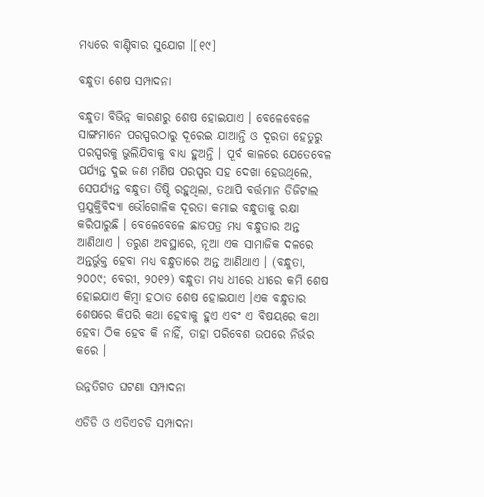ମଧ୍ୟରେ ବାଣ୍ଟିବାର ସୁଯୋଗ ।[୧୯]

ବନ୍ଧୁତା ଶେଷ ସମ୍ପାଦନା

ବନ୍ଧୁତା ବିଭିନ୍ନ କାରଣରୁ ଶେଷ ହୋଇଯାଏ । ବେଳେବେଳେ ସାଙ୍ଗମାନେ ପରସ୍ପରଠାରୁ ଦୂରେଇ ଯାଆନ୍ତି ଓ ଦୂରତା ହେତୁରୁ ପରସ୍ପରକୁ ଭୁଲିଯିବାକୁ ବାଧ୍ୟ ହୁଅନ୍ତି । ପୂର୍ବ କାଳରେ ଯେତେବେଳ ପର୍ଯ୍ୟନ୍ତ ଦୁଇ ଜଣ ମଣିଷ ପରସ୍ପର ସହ ଦେଖା ହେଉଥିଲେ, ସେପର୍ଯ୍ୟନ୍ତ ବନ୍ଧୁତା ତିଷ୍ଠି ରହୁଥିଲା, ତଥାପି ବର୍ତ୍ତମାନ ଡିଜିଟାଲ ପ୍ରଯୁକ୍ତିବିଦ୍ୟା ଭୌଗୋଳିକ ଦୂରତା କମାଇ ବନ୍ଧୁତାକୁ ରକ୍ଷା କରିପାରୁଛି । ବେଳେବେଳେ ଛାଡପତ୍ର ମଧ୍ୟ ବନ୍ଧୁତାର ଅନ୍ତ ଆଣିଥାଏ । ତରୁଣ ଅବସ୍ଥାରେ, ନୂଆ ଏକ ସାମାଜିକ ଦଳରେ ଅନ୍ତର୍ଭୁକ୍ତ ହେବା ମଧ୍ୟ ବନ୍ଧୁତାରେ ଅନ୍ତ ଆଣିଥାଏ । (ବନ୍ଧୁତା, ୨୦୦୯; ବେରୀ, ୨୦୧୨) ବନ୍ଧୁତା ମଧ୍ୟ ଧୀରେ ଧୀରେ କମି ଶେଷ ହୋଇଯାଏ କିମ୍ବା ହଠାତ ଶେଷ ହୋଇଯାଏ ।ଏକ ବନ୍ଧୁତାର ଶେଷରେ କିପରି କଥା ହେବାକୁ ହୁଏ ଏବଂ ଏ ବିଷୟରେ କଥା ହେବା ଠିକ ହେବ କି ନାହିଁ, ତାହା ପରିବେଶ ଉପରେ ନିର୍ଭର କରେ ।

ଉନ୍ନତିଗତ ଘଟଣା ସମ୍ପାଦନା

ଏଡିଡି ଓ ଏଡିଏଚଡି ସମ୍ପାଦନା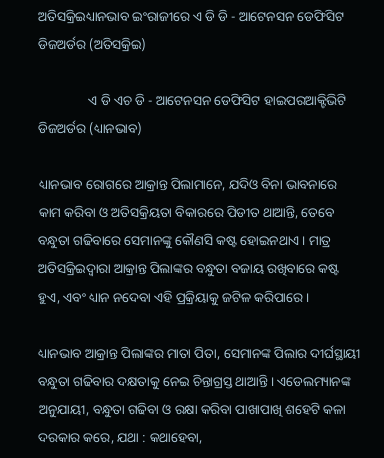ଅତିସକ୍ରିଇଧ୍ୟାନଭାବ ଇଂରାଜୀରେ ଏ ଡି ଡି - ଆଟେନସନ ଡେଫିସିଟ ଡିଜଅର୍ଡର (ଅତିସକ୍ରିଇ)

               ଏ ଡି ଏଚ ଡି - ଆଟେନସନ ଡେଫିସିଟ ହାଇପରଆକ୍ଟିଭିଟି ଡିଜଅର୍ଡର (ଧ୍ୟାନଭାବ)

ଧ୍ୟାନଭାବ ରୋଗରେ ଆକ୍ରାନ୍ତ ପିଲାମାନେ, ଯଦିଓ ବିନା ଭାବନାରେ କାମ କରିବା ଓ ଅତିସକ୍ରିୟତା ବିକାରରେ ପିଡୀତ ଥାଆନ୍ତି, ତେବେ ବନ୍ଧୁତା ଗଢିବାରେ ସେମାନଙ୍କୁ କୌଣସି କଷ୍ଟ ହୋଇନଥାଏ । ମାତ୍ର ଅତିସକ୍ରିଇଦ୍ୱାରା ଆକ୍ରାନ୍ତ ପିଲାଙ୍କର ବନ୍ଧୁତା ବଜାୟ ରଖିବାରେ କଷ୍ଟ ହୁଏ, ଏବଂ ଧ୍ୟାନ ନଦେବା ଏହି ପ୍ରକ୍ରିୟାକୁ ଜଟିଳ କରିପାରେ ।

ଧ୍ୟାନଭାବ ଆକ୍ରାନ୍ତ ପିଲାଙ୍କର ମାତା ପିତା, ସେମାନଙ୍କ ପିଲାର ଦୀର୍ଘସ୍ଥାୟୀ ବନ୍ଧୁତା ଗଢିବାର ଦକ୍ଷତାକୁ ନେଇ ଚିନ୍ତାଗ୍ରସ୍ତ ଥାଆନ୍ତି । ଏଡେଲମ୍ୟାନଙ୍କ ଅନୁଯାୟୀ, ବନ୍ଧୁତା ଗଢିବା ଓ ରକ୍ଷା କରିବା ପାଖାପାଖି ଶହେଟି କଳା ଦରକାର କରେ, ଯଥା : କଥାହେବା,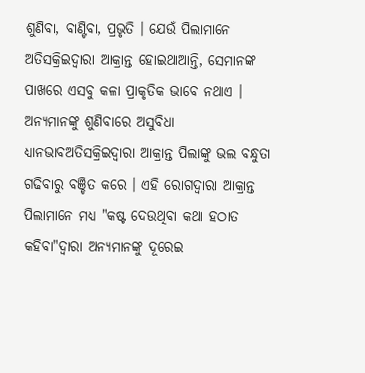ଶୁଣିବା, ବାଣ୍ଟିବା, ପ୍ରଭୃତି । ଯେଉଁ ପିଲାମାନେ ଅତିସକ୍ରିଇଦ୍ୱାରା ଆକ୍ରାନ୍ତ ହୋଇଥାଆନ୍ତି, ସେମାନଙ୍କ ପାଖରେ ଏସବୁ କଳା ପ୍ରାକୃତିକ ଭାବେ ନଥାଏ । ଅନ୍ୟମାନଙ୍କୁ ଶୁଣିବାରେ ଅସୁବିଧା ଧ୍ୟାନଭାବଅତିସକ୍ରିଇଦ୍ୱାରା ଆକ୍ରାନ୍ତ ପିଲାଙ୍କୁ ଭଲ ବନ୍ଧୁତା ଗଢିବାରୁ ବଞ୍ଚିତ କରେ । ଏହି ରୋଗଦ୍ୱାରା ଆକ୍ରାନ୍ତ ପିଲାମାନେ ମଧ୍ୟ "କଷ୍ଟ ଦେଉଥିବା କଥା ହଠାତ କହିବା"ଦ୍ୱାରା ଅନ୍ୟମାନଙ୍କୁ ଦୂରେଇ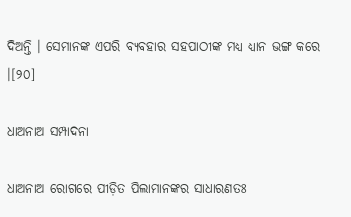ଦିଅନ୍ତି । ସେମାନଙ୍କ ଏପରି ବ୍ୟବହାର ସହପାଠୀଙ୍କ ମଧ୍ୟ ଧ୍ୟାନ ଭଙ୍ଗ କରେ ।[୨୦]

ଧାଅନାଅ ସମ୍ପାଦନା

ଧାଅନାଅ ରୋଗରେ ପୀଡ଼ିତ ପିଲାମାନଙ୍କର ସାଧାରଣତଃ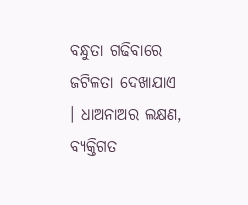ବନ୍ଧୁତା ଗଢିବାରେ ଜଟିଳତା ଦେଖାଯାଏ । ଧାଅନାଅର ଲକ୍ଷଣ, ବ୍ୟକ୍ତିଗତ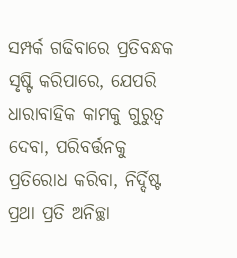ସମ୍ପର୍କ ଗଢିବାରେ ପ୍ରତିବନ୍ଧକ ସୃଷ୍ଟି କରିପାରେ, ଯେପରି ଧାରାବାହିକ କାମକୁ ଗୁରୁତ୍ୱ ଦେବା, ପରିବର୍ତ୍ତନକୁ ପ୍ରତିରୋଧ କରିବା, ନିର୍ଦ୍ଦିଷ୍ଟ ପ୍ରଥା ପ୍ରତି ଅନିଚ୍ଛା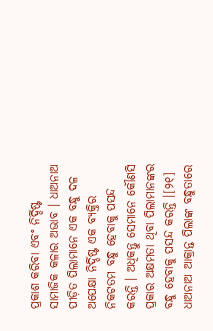ପ୍ରକାଶ କରିବା ଏବଂ ନିର୍ଦ୍ଦିଷ୍ଟ ସାମାଜିକ କଳାର ଅଭାବ । ଧାଅନାଅ ପୀଡ଼ିତ ପିଲାମାନେ ଏକ ବନ୍ଧୁ ଦଳ ଅପେକ୍ଷା ନିର୍ଦ୍ଦିଷ୍ଟ ଏକ ବ୍ୟକ୍ତିର ନିକଟତମ ବନ୍ଧୁ ହେବାକୁ ପସନ୍ଦ କରନ୍ତି । ଅଧିକନ୍ତୁ ସେମାନେ କୌଣସି ପ୍ରକାର ଅକ୍ଷମତା ଥିବା ପିଲାମାନଙ୍କର ବନ୍ଧୁ ହେବାକୁ ପସନ୍ଦ କରନ୍ତି ।[୨୧] ଧାଅନାଅ ଆକ୍ରାନ୍ତ ପିଲାଙ୍କ ବନ୍ଧୁତାରେ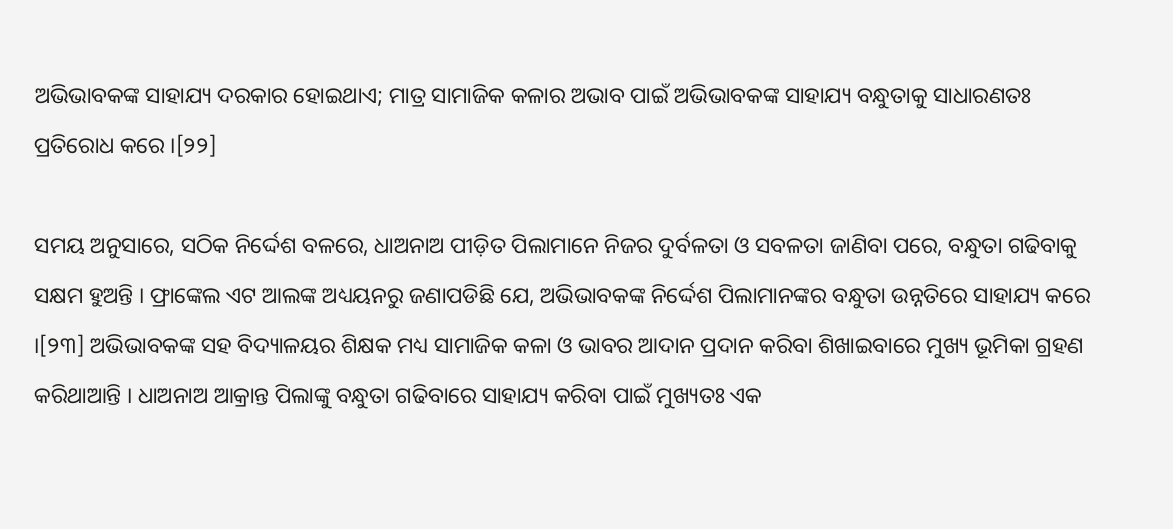ଅଭିଭାବକଙ୍କ ସାହାଯ୍ୟ ଦରକାର ହୋଇଥାଏ; ମାତ୍ର ସାମାଜିକ କଳାର ଅଭାବ ପାଇଁ ଅଭିଭାବକଙ୍କ ସାହାଯ୍ୟ ବନ୍ଧୁତାକୁ ସାଧାରଣତଃ ପ୍ରତିରୋଧ କରେ ।[୨୨]

ସମୟ ଅନୁସାରେ, ସଠିକ ନିର୍ଦ୍ଦେଶ ବଳରେ, ଧାଅନାଅ ପୀଡ଼ିତ ପିଲାମାନେ ନିଜର ଦୁର୍ବଳତା ଓ ସବଳତା ଜାଣିବା ପରେ, ବନ୍ଧୁତା ଗଢିବାକୁ ସକ୍ଷମ ହୁଅନ୍ତି । ଫ୍ରାଙ୍କେଲ ଏଟ ଆଲଙ୍କ ଅଧ୍ୟୟନରୁ ଜଣାପଡିଛି ଯେ, ଅଭିଭାବକଙ୍କ ନିର୍ଦ୍ଦେଶ ପିଲାମାନଙ୍କର ବନ୍ଧୁତା ଉନ୍ନତିରେ ସାହାଯ୍ୟ କରେ ।[୨୩] ଅଭିଭାବକଙ୍କ ସହ ବିଦ୍ୟାଳୟର ଶିକ୍ଷକ ମଧ୍ୟ ସାମାଜିକ କଳା ଓ ଭାବର ଆଦାନ ପ୍ରଦାନ କରିବା ଶିଖାଇବାରେ ମୁଖ୍ୟ ଭୂମିକା ଗ୍ରହଣ କରିଥାଆନ୍ତି । ଧାଅନାଅ ଆକ୍ରାନ୍ତ ପିଲାଙ୍କୁ ବନ୍ଧୁତା ଗଢିବାରେ ସାହାଯ୍ୟ କରିବା ପାଇଁ ମୁଖ୍ୟତଃ ଏକ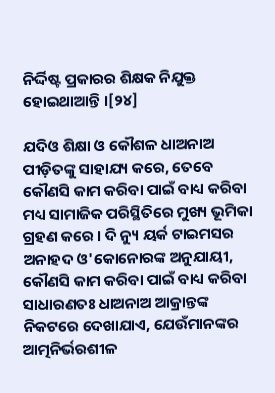ନିର୍ଦ୍ଦିଷ୍ଟ ପ୍ରକାରର ଶିକ୍ଷକ ନିଯୁକ୍ତ ହୋଇଥାଆନ୍ତି ।[୨୪]

ଯଦିଓ ଶିକ୍ଷା ଓ କୌଶଳ ଧାଅନାଅ ପୀଡ଼ିତଙ୍କୁ ସାହାଯ୍ୟ କରେ, ତେବେ କୌଣସି କାମ କରିବା ପାଇଁ ବାଧ୍ୟ କରିବା ମଧ୍ୟ ସାମାଜିକ ପରିସ୍ଥିତିରେ ମୁଖ୍ୟ ଭୂମିକା ଗ୍ରହଣ କରେ । ଦି ନ୍ୟୁ ୟର୍କ ଟାଇମସର ଅନାହଦ ଓ'କୋନୋରଙ୍କ ଅନୁଯାୟୀ, କୌଣସି କାମ କରିବା ପାଇଁ ବାଧ୍ୟ କରିବା ସାଧାରଣତଃ ଧାଅନାଅ ଆକ୍ରାନ୍ତଙ୍କ ନିକଟରେ ଦେଖାଯାଏ, ଯେଉଁମାନଙ୍କର ଆତ୍ମନିର୍ଭରଶୀଳ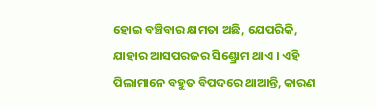ହୋଇ ବଞ୍ଚିବାର କ୍ଷମତା ଅଛି, ଯେପରିକି, ଯାହାର ଆସପରଜର ସିଣ୍ଡ୍ରୋମ ଥାଏ । ଏହି ପିଲାମାନେ ବହୁତ ବିପଦରେ ଥାଆନ୍ତି, କାରଣ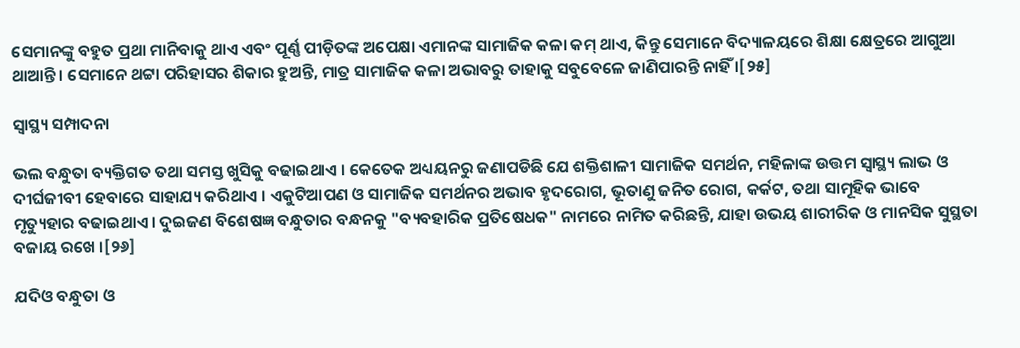ସେମାନଙ୍କୁ ବହୁତ ପ୍ରଥା ମାନିବାକୁ ଥାଏ ଏବଂ ପୂର୍ଣ୍ଣ ପୀଡ଼ିତଙ୍କ ଅପେକ୍ଷା ଏମାନଙ୍କ ସାମାଜିକ କଳା କମ୍ ଥାଏ, କିନ୍ତୁ ସେମାନେ ବିଦ୍ୟାଳୟରେ ଶିକ୍ଷା କ୍ଷେତ୍ରରେ ଆଗୁଆ ଥାଆନ୍ତି । ସେମାନେ ଥଟ୍ଟା ପରିହାସର ଶିକାର ହୁଅନ୍ତି, ମାତ୍ର ସାମାଜିକ କଳା ଅଭାବରୁ ତାହାକୁ ସବୁବେଳେ ଜାଣିପାରନ୍ତି ନାହିଁ ।[୨୫]

ସ୍ୱାସ୍ଥ୍ୟ ସମ୍ପାଦନା

ଭଲ ବନ୍ଧୁତା ବ୍ୟକ୍ତିଗତ ତଥା ସମସ୍ତ ଖୁସିକୁ ବଢାଇଥାଏ । କେତେକ ଅଧ୍ୟୟନରୁ ଜଣାପଡିଛି ଯେ ଶକ୍ତିଶାଳୀ ସାମାଜିକ ସମର୍ଥନ, ମହିଳାଙ୍କ ଉତ୍ତମ ସ୍ୱାସ୍ଥ୍ୟ ଲାଭ ଓ ଦୀର୍ଘଜୀବୀ ହେବାରେ ସାହାଯ୍ୟ କରିଥାଏ । ଏକୁଟିଆପଣ ଓ ସାମାଜିକ ସମର୍ଥନର ଅଭାବ ହୃଦରୋଗ, ଭୂତାଣୁ ଜନିତ ରୋଗ, କର୍କଟ, ତଥା ସାମୂହିକ ଭାବେ ମୃତ୍ୟୁହାର ବଢାଇଥାଏ । ଦୁଇଜଣ ବିଶେଷଜ୍ଞ ବନ୍ଧୁତାର ବନ୍ଧନକୁ "ବ୍ୟବହାରିକ ପ୍ରତିଷେଧକ" ନାମରେ ନାମିତ କରିଛନ୍ତି, ଯାହା ଉଭୟ ଶାରୀରିକ ଓ ମାନସିକ ସୁସ୍ଥତା ବଜାୟ ରଖେ ।[୨୬]

ଯଦିଓ ବନ୍ଧୁତା ଓ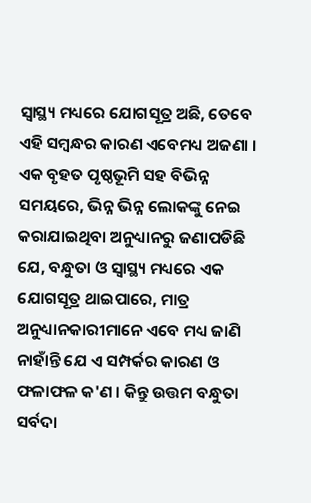ସ୍ୱାସ୍ଥ୍ୟ ମଧ୍ୟରେ ଯୋଗସୂତ୍ର ଅଛି, ତେବେ ଏହି ସମ୍ବନ୍ଧର କାରଣ ଏବେମଧ୍ୟ ଅଜଣା । ଏକ ବୃହତ ପୃଷ୍ଠଭୂମି ସହ ବିଭିନ୍ନ ସମୟରେ, ଭିନ୍ନ ଭିନ୍ନ ଲୋକଙ୍କୁ ନେଇ କରାଯାଇଥିବା ଅନୁଧ୍ୟାନରୁ ଜଣାପଡିଛି ଯେ, ବନ୍ଧୁତା ଓ ସ୍ୱାସ୍ଥ୍ୟ ମଧ୍ୟରେ ଏକ ଯୋଗସୂତ୍ର ଥାଇପାରେ, ମାତ୍ର ଅନୁଧ୍ୟାନକାରୀମାନେ ଏବେ ମଧ୍ୟ ଜାଣି ନାହାଁନ୍ତି ଯେ ଏ ସମ୍ପର୍କର କାରଣ ଓ ଫଳାଫଳ କ'ଣ । କିନ୍ତୁ ଉତ୍ତମ ବନ୍ଧୁତା ସର୍ବଦା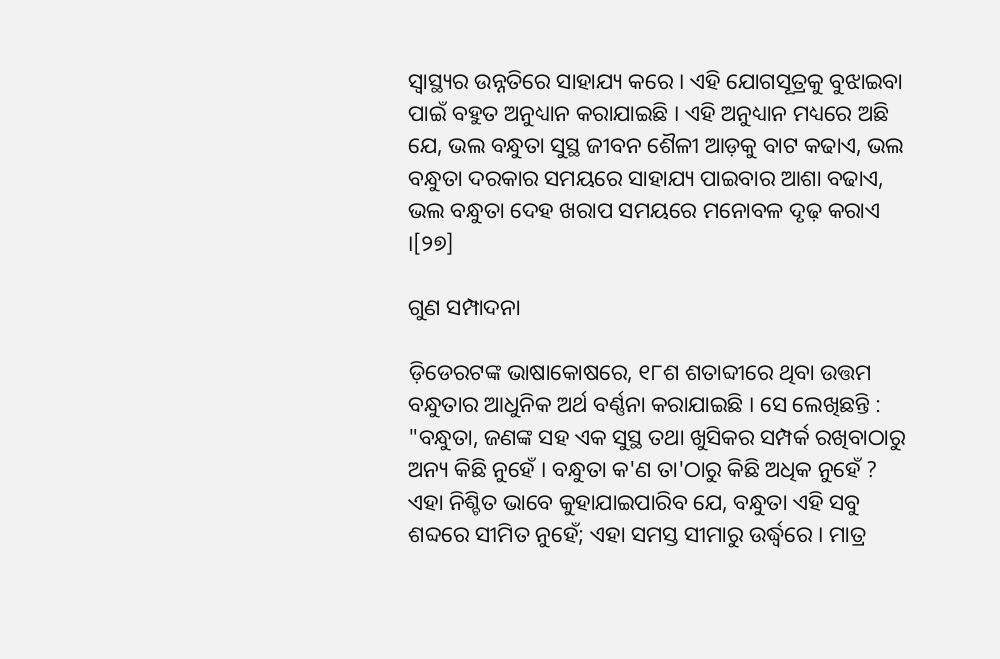ସ୍ୱାସ୍ଥ୍ୟର ଉନ୍ନତିରେ ସାହାଯ୍ୟ କରେ । ଏହି ଯୋଗସୂତ୍ରକୁ ବୁଝାଇବା ପାଇଁ ବହୁତ ଅନୁଧ୍ୟାନ କରାଯାଇଛି । ଏହି ଅନୁଧ୍ୟାନ ମଧ୍ୟରେ ଅଛି ଯେ, ଭଲ ବନ୍ଧୁତା ସୁସ୍ଥ ଜୀବନ ଶୈଳୀ ଆଡ଼କୁ ବାଟ କଢାଏ, ଭଲ ବନ୍ଧୁତା ଦରକାର ସମୟରେ ସାହାଯ୍ୟ ପାଇବାର ଆଶା ବଢାଏ, ଭଲ ବନ୍ଧୁତା ଦେହ ଖରାପ ସମୟରେ ମନୋବଳ ଦୃଢ଼ କରାଏ ।[୨୭]

ଗୁଣ ସମ୍ପାଦନା

ଡ଼ିଡେରଟଙ୍କ ଭାଷାକୋଷରେ, ୧୮ଶ ଶତାବ୍ଦୀରେ ଥିବା ଉତ୍ତମ ବନ୍ଧୁତାର ଆଧୁନିକ ଅର୍ଥ ବର୍ଣ୍ଣନା କରାଯାଇଛି । ସେ ଲେଖିଛନ୍ତି : "ବନ୍ଧୁତା, ଜଣଙ୍କ ସହ ଏକ ସୁସ୍ଥ ତଥା ଖୁସିକର ସମ୍ପର୍କ ରଖିବାଠାରୁ ଅନ୍ୟ କିଛି ନୁହେଁ । ବନ୍ଧୁତା କ'ଣ ତା'ଠାରୁ କିଛି ଅଧିକ ନୁହେଁ ? ଏହା ନିଶ୍ଚିତ ଭାବେ କୁହାଯାଇପାରିବ ଯେ, ବନ୍ଧୁତା ଏହି ସବୁ ଶବ୍ଦରେ ସୀମିତ ନୁହେଁ; ଏହା ସମସ୍ତ ସୀମାରୁ ଉର୍ଦ୍ଧ୍ୱରେ । ମାତ୍ର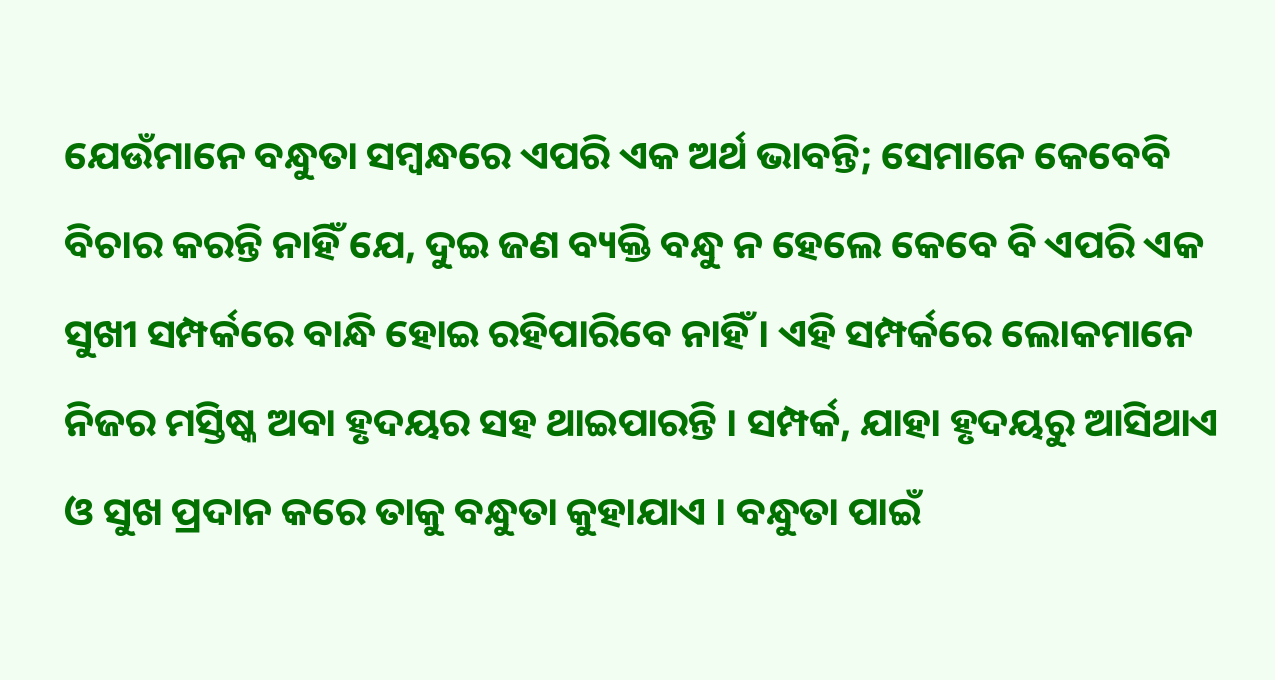ଯେଉଁମାନେ ବନ୍ଧୁତା ସମ୍ବନ୍ଧରେ ଏପରି ଏକ ଅର୍ଥ ଭାବନ୍ତି; ସେମାନେ କେବେବି ବିଚାର କରନ୍ତି ନାହିଁ ଯେ, ଦୁଇ ଜଣ ବ୍ୟକ୍ତି ବନ୍ଧୁ ନ ହେଲେ କେବେ ବି ଏପରି ଏକ ସୁଖୀ ସମ୍ପର୍କରେ ବାନ୍ଧି ହୋଇ ରହିପାରିବେ ନାହିଁ । ଏହି ସମ୍ପର୍କରେ ଲୋକମାନେ ନିଜର ମସ୍ତିଷ୍କ ଅବା ହୃଦୟର ସହ ଥାଇପାରନ୍ତି । ସମ୍ପର୍କ, ଯାହା ହୃଦୟରୁ ଆସିଥାଏ ଓ ସୁଖ ପ୍ରଦାନ କରେ ତାକୁ ବନ୍ଧୁତା କୁହାଯାଏ । ବନ୍ଧୁତା ପାଇଁ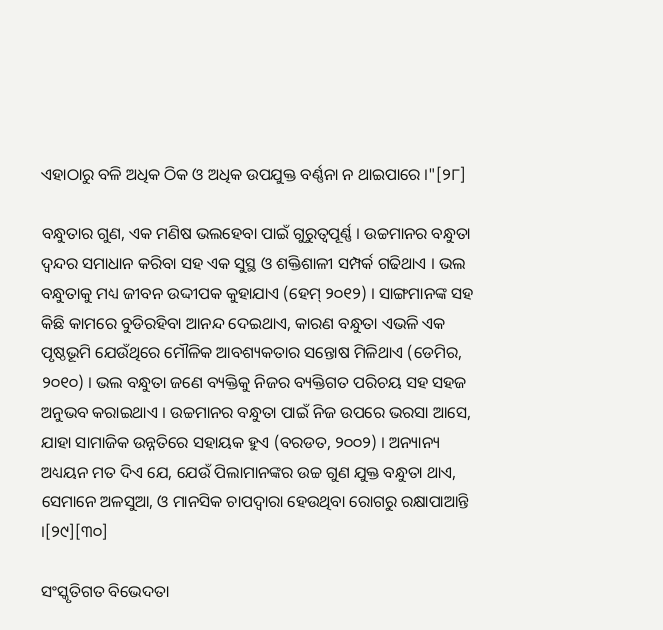ଏହାଠାରୁ ବଳି ଅଧିକ ଠିକ ଓ ଅଧିକ ଉପଯୁକ୍ତ ବର୍ଣ୍ଣନା ନ ଥାଇପାରେ ।"[୨୮]

ବନ୍ଧୁତାର ଗୁଣ, ଏକ ମଣିଷ ଭଲହେବା ପାଇଁ ଗୁରୁତ୍ୱପୂର୍ଣ୍ଣ । ଉଚ୍ଚମାନର ବନ୍ଧୁତା ଦ୍ୱନ୍ଦର ସମାଧାନ କରିବା ସହ ଏକ ସୁସ୍ଥ ଓ ଶକ୍ତିଶାଳୀ ସମ୍ପର୍କ ଗଢିଥାଏ । ଭଲ ବନ୍ଧୁତାକୁ ମଧ୍ୟ ଜୀବନ ଉଦ୍ଦୀପକ କୁହାଯାଏ (ହେମ୍ ୨୦୧୨) । ସାଙ୍ଗମାନଙ୍କ ସହ କିଛି କାମରେ ବୁଡିରହିବା ଆନନ୍ଦ ଦେଇଥାଏ, କାରଣ ବନ୍ଧୁତା ଏଭଳି ଏକ ପୃଷ୍ଠଭୂମି ଯେଉଁଥିରେ ମୌଳିକ ଆବଶ୍ୟକତାର ସନ୍ତୋଷ ମିଳିଥାଏ (ଡେମିର, ୨୦୧୦) । ଭଲ ବନ୍ଧୁତା ଜଣେ ବ୍ୟକ୍ତିକୁ ନିଜର ବ୍ୟକ୍ତିଗତ ପରିଚୟ ସହ ସହଜ ଅନୁଭବ କରାଇଥାଏ । ଉଚ୍ଚମାନର ବନ୍ଧୁତା ପାଇଁ ନିଜ ଉପରେ ଭରସା ଆସେ, ଯାହା ସାମାଜିକ ଉନ୍ନତିରେ ସହାୟକ ହୁଏ (ବରଡତ, ୨୦୦୨) । ଅନ୍ୟାନ୍ୟ ଅଧ୍ୟୟନ ମତ ଦିଏ ଯେ, ଯେଉଁ ପିଲାମାନଙ୍କର ଉଚ୍ଚ ଗୁଣ ଯୁକ୍ତ ବନ୍ଧୁତା ଥାଏ, ସେମାନେ ଅଳସୁଆ, ଓ ମାନସିକ ଚାପଦ୍ୱାରା ହେଉଥିବା ରୋଗରୁ ରକ୍ଷାପାଆନ୍ତି ।[୨୯][୩୦]

ସଂସ୍କୃତିଗତ ବିଭେଦତା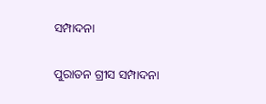ସମ୍ପାଦନା

ପୁରାତନ ଗ୍ରୀସ ସମ୍ପାଦନା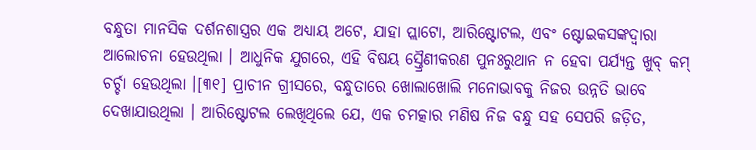ବନ୍ଧୁତା ମାନସିକ ଦର୍ଶନଶାସ୍ତ୍ରର ଏକ ଅଧ୍ୟାୟ ଅଟେ, ଯାହା ପ୍ଲାଟୋ, ଆରିଷ୍ଟୋଟଲ, ଏବଂ ଷ୍ଟୋଇକସଙ୍କଦ୍ୱାରା ଆଲୋଚନା ହେଉଥିଲା । ଆଧୁନିକ ଯୁଗରେ, ଏହି ବିଷୟ ସ୍ତ୍ରୈଣୀକରଣ ପୁନଃରୁଥାନ ନ ହେବା ପର୍ଯ୍ୟନ୍ତ ଖୁବ୍ କମ୍ ଚର୍ଚ୍ଚା ହେଉଥିଲା ।[୩୧] ପ୍ରାଚୀନ ଗ୍ରୀସରେ, ବନ୍ଧୁତାରେ ଖୋଲାଖୋଲି ମନୋଭାବକୁ ନିଜର ଉନ୍ନତି ଭାବେ ଦେଖାଯାଉଥିଲା । ଆରିଷ୍ଟୋଟଲ ଲେଖିଥିଲେ ଯେ, ଏକ ଚମତ୍କାର ମଣିଷ ନିଜ ବନ୍ଧୁ ସହ ସେପରି ଜଡ଼ିତ,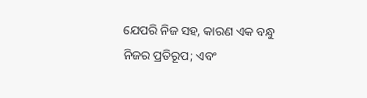ଯେପରି ନିଜ ସହ, କାରଣ ଏକ ବନ୍ଧୁ ନିଜର ପ୍ରତିରୂପ; ଏବଂ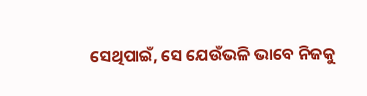ସେଥିପାଇଁ, ସେ ଯେଉଁଭଳି ଭାବେ ନିଜକୁ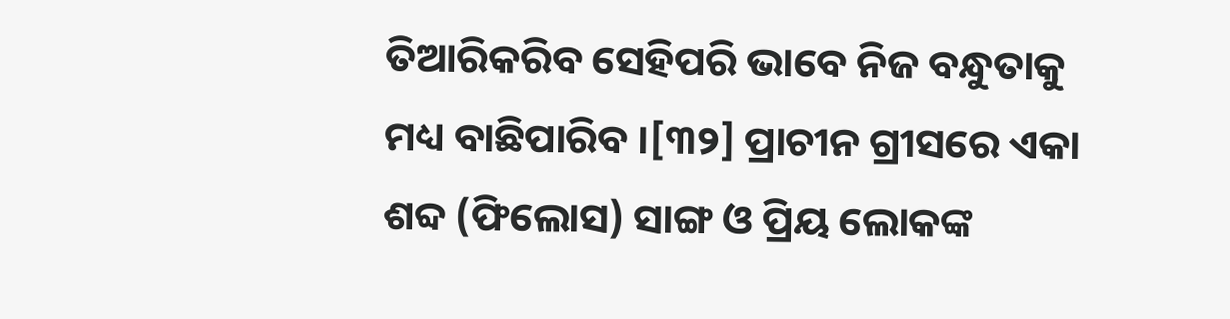ତିଆରିକରିବ ସେହିପରି ଭାବେ ନିଜ ବନ୍ଧୁତାକୁ ମଧ୍ୟ ବାଛିପାରିବ ।[୩୨] ପ୍ରାଚୀନ ଗ୍ରୀସରେ ଏକା ଶବ୍ଦ (ଫିଲୋସ) ସାଙ୍ଗ ଓ ପ୍ରିୟ ଲୋକଙ୍କ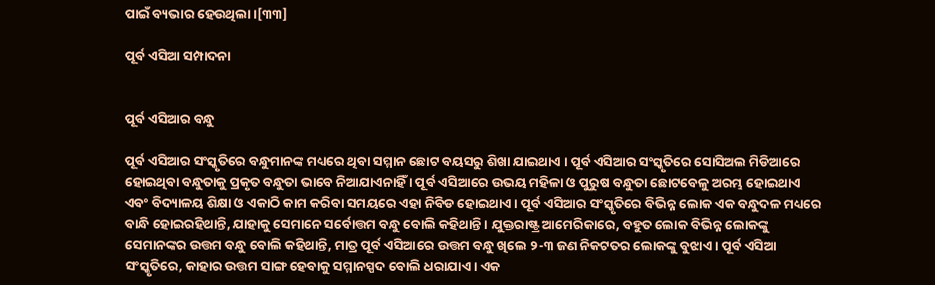ପାଇଁ ବ୍ୟଭାର ହେଉଥିଲା ।[୩୩]

ପୂର୍ବ ଏସିଆ ସମ୍ପାଦନା


ପୂର୍ବ ଏସିଆର ବନ୍ଧୁ

ପୂର୍ବ ଏସିଆର ସଂସ୍କୃତିରେ ବନ୍ଧୁମାନଙ୍କ ମଧ୍ୟରେ ଥିବା ସମ୍ମାନ ଛୋଟ ବୟସରୁ ଶିଖା ଯାଇଥାଏ । ପୂର୍ବ ଏସିଆର ସଂସ୍କୃତିରେ ସୋସିଅଲ ମିଡିଆରେ ହୋଇଥିବା ବନ୍ଧୁତାକୁ ପ୍ରକୃତ ବନ୍ଧୁତା ଭାବେ ନିଆଯାଏନାହିଁ । ପୂର୍ବ ଏସିଆରେ ଉଭୟ ମହିଳା ଓ ପୁରୁଷ ବନ୍ଧୁତା ଛୋଟବେଳୁ ଅରମ୍ଭ ହୋଇଥାଏ ଏବଂ ବିଦ୍ୟାଳୟ ଶିକ୍ଷା ଓ ଏକାଠି କାମ କରିବା ସମୟରେ ଏହା ନିବିଡ ହୋଇଥାଏ । ପୂର୍ବ ଏସିଆର ସଂସ୍କୃତିରେ ବିଭିନ୍ନ ଲୋକ ଏକ ବନ୍ଧୁଦଳ ମଧ୍ୟରେ ବାନ୍ଧି ହୋଇରହିଥାନ୍ତି, ଯାହାକୁ ସେମାନେ ସର୍ବୋତ୍ତମ ବନ୍ଧୁ ବୋଲି କହିଥାନ୍ତି । ଯୁକ୍ତରାଷ୍ଟ୍ର ଆମେରିକାରେ, ବହୁତ ଲୋକ ବିଭିନ୍ନ ଲୋକଙ୍କୁ ସେମାନଙ୍କର ଉତ୍ତମ ବନ୍ଧୁ ବୋଲି କହିଥାନ୍ତି, ମାତ୍ର ପୂର୍ବ ଏସିଆରେ ଉତ୍ତମ ବନ୍ଧୁ ଖିଲେ ୨-୩ ଜଣ ନିକଟତର ଲୋକଙ୍କୁ ବୁଝାଏ । ପୂର୍ବ ଏସିଆ ସଂସ୍କୃତିରେ, କାହାର ଉତ୍ତମ ସାଙ୍ଗ ହେବାକୁ ସମ୍ମାନସ୍ପଦ ବୋଲି ଧରାଯାଏ । ଏକ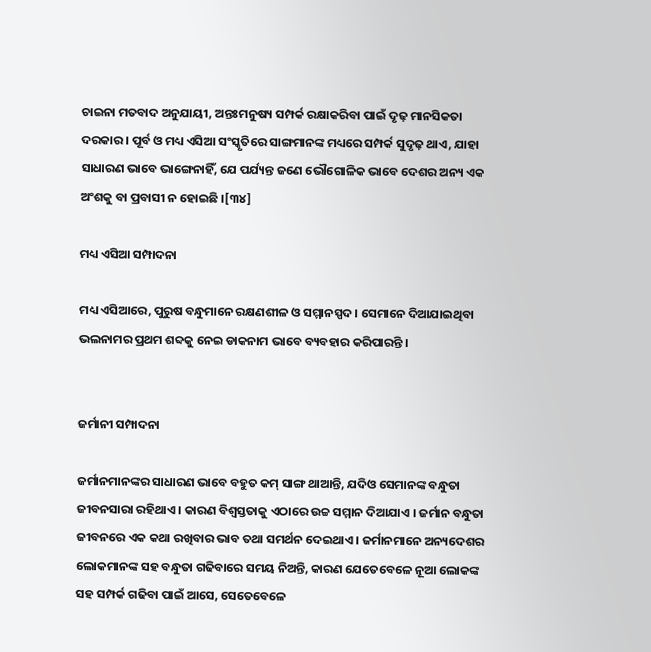ଚାଇନା ମତବାଦ ଅନୁଯାୟୀ, ଅନ୍ତଃମନୁଷ୍ୟ ସମ୍ପର୍କ ରକ୍ଷାକରିବା ପାଇଁ ଦୃଢ଼ ମାନସିକତା ଦରକାର । ପୂର୍ବ ଓ ମଧ୍ୟ ଏସିଆ ସଂସ୍କୃତିରେ ସାଙ୍ଗମାନଙ୍କ ମଧ୍ୟରେ ସମ୍ପର୍କ ସୁଦୃଢ଼ ଥାଏ, ଯାହା ସାଧାରଣ ଭାବେ ଭାଙ୍ଗେନାହିଁ, ଯେ ପର୍ଯ୍ୟନ୍ତ ଜଣେ ଭୌଗୋଳିକ ଭାବେ ଦେଶର ଅନ୍ୟ ଏକ ଅଂଶକୁ ବା ପ୍ରବାସୀ ନ ହୋଇଛି ।[୩୪]

ମଧ୍ୟ ଏସିଆ ସମ୍ପାଦନା

ମଧ୍ୟ ଏସିଆରେ, ପୁରୁଷ ବନ୍ଧୁମାନେ ରକ୍ଷଣଶୀଳ ଓ ସମ୍ମାନସ୍ପଦ । ସେମାନେ ଦିଆଯାଇଥିବା ଭଲନାମର ପ୍ରଥମ ଶବ୍ଦକୁ ନେଇ ଡାକନାମ ଭାବେ ବ୍ୟବହାର କରିପାରନ୍ତି ।


ଜର୍ମାନୀ ସମ୍ପାଦନା

ଜର୍ମାନମାନଙ୍କର ସାଧାରଣ ଭାବେ ବହୁତ କମ୍ ସାଙ୍ଗ ଥାଆନ୍ତି, ଯଦିଓ ସେମାନଙ୍କ ବନ୍ଧୁତା ଜୀବନସାରା ରହିଥାଏ । କାରଣ ବିଶ୍ୱସ୍ତତାକୁ ଏଠାରେ ଉଚ୍ଚ ସମ୍ମାନ ଦିଆଯାଏ । ଜର୍ମାନ ବନ୍ଧୁତା ଜୀବନରେ ଏକ କଥା ରଖିବାର ଭାବ ତଥା ସମର୍ଥନ ଦେଇଥାଏ । ଜର୍ମାନମାନେ ଅନ୍ୟଦେଶର ଲୋକମାନଙ୍କ ସହ ବନ୍ଧୁତା ଗଢିବାରେ ସମୟ ନିଅନ୍ତି, କାରଣ ଯେତେବେଳେ ନୂଆ ଲୋକଙ୍କ ସହ ସମ୍ପର୍କ ଗଢିବା ପାଇଁ ଆସେ, ସେତେବେଳେ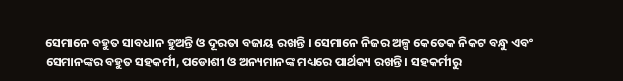ସେମାନେ ବହୁତ ସାବଧାନ ହୁଅନ୍ତି ଓ ଦୂରତା ବଜାୟ ରଖନ୍ତି । ସେମାନେ ନିଜର ଅଳ୍ପ କେତେକ ନିକଟ ବନ୍ଧୁ ଏବଂ ସେମାନଙ୍କର ବହୁତ ସହକର୍ମୀ, ପଡୋଶୀ ଓ ଅନ୍ୟମାନଙ୍କ ମଧ୍ୟରେ ପାର୍ଥକ୍ୟ ରଖନ୍ତି । ସହକର୍ମୀରୁ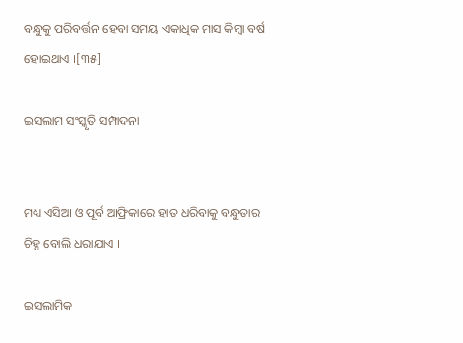ବନ୍ଧୁକୁ ପରିବର୍ତ୍ତନ ହେବା ସମୟ ଏକାଧିକ ମାସ କିମ୍ବା ବର୍ଷ ହୋଇଥାଏ ।[୩୫]

ଇସଲାମ ସଂସ୍କୃତି ସମ୍ପାଦନା


ମଧ୍ୟ ଏସିଆ ଓ ପୂର୍ବ ଆଫ୍ରିକାରେ ହାତ ଧରିବାକୁ ବନ୍ଧୁତାର ଚିହ୍ନ ବୋଲି ଧରାଯାଏ ।

ଇସଲାମିକ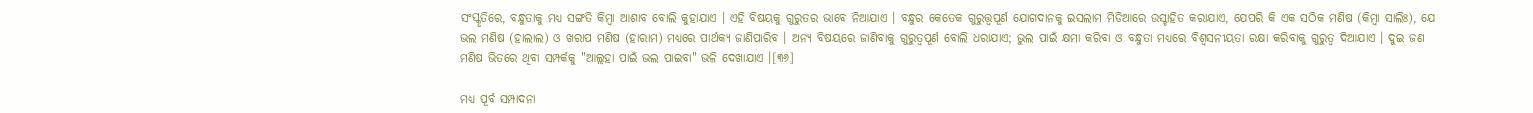ସଂସ୍କୃତିରେ, ବନ୍ଧୁତାକୁ ମଧ୍ୟ ସଙ୍ଗତି କିମ୍ବା ଆଶାବ ବୋଲି କୁହାଯାଏ । ଏହି ବିଷୟକୁ ଗୁରୁତର ଭାବେ ନିଆଯାଏ । ବନ୍ଧୁର କେତେକ ଗୁରୁତ୍ତ୍ୱପୂର୍ଣ ଯୋଗଦାନକୁ ଇସଲାମ ମିଡିଆରେ ଉସ୍ଚାହିତ କରାଯାଏ, ଯେପରି କି ଏକ ସଠିକ ମଣିଷ (କିମ୍ବା ସାଲିଃ), ଯେ ଭଲ ମଣିଷ (ହାଲାଲ) ଓ ଖରାପ ମଣିଷ (ହାରାମ) ମଧ୍ୟରେ ପାର୍ଥକ୍ୟ ଜାଣିପାରିବ । ଅନ୍ୟ ବିଷୟରେ ଜାଣିବାକୁ ଗୁରୁତ୍ୱପୂର୍ଣ ବୋଲି ଧରାଯାଏ; ଭୁଲ ପାଇଁ କ୍ଷମା କରିବା ଓ ବନ୍ଧୁତା ମଧ୍ୟରେ ବିଶ୍ୱସନୀୟତା ରକ୍ଷା କରିବାକୁ ଗୁରୁତ୍ୱ ଦିଆଯାଏ । ଦୁଇ ଜଣ ମଣିଷ ଭିତରେ ଥିବା ସମ୍ପର୍କକୁ "ଆଲ୍ଲହା ପାଇଁ ଭଲ ପାଇବା" ଭଳି ଦେଖାଯାଏ ।[୩୬]

ମଧ୍ୟ ପୂର୍ବ ସମ୍ପାଦନା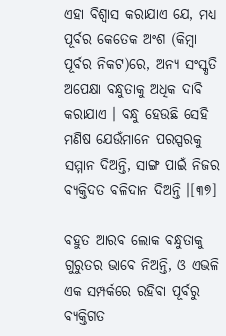ଏହା ବିଶ୍ୱାସ କରାଯାଏ ଯେ, ମଧ୍ୟ ପୂର୍ବର କେତେକ ଅଂଶ (କିମ୍ବା ପୂର୍ବର ନିକଟ)ରେ, ଅନ୍ୟ ସଂସ୍କୃତି ଅପେକ୍ଷା ବନ୍ଧୁତାକୁ ଅଧିକ ଦାବି କରାଯାଏ । ବନ୍ଧୁ ହେଉଛି ସେହି ମଣିଷ ଯେଉଁମାନେ ପରସ୍ପରକୁ ସମ୍ମାନ ଦିଅନ୍ତି, ସାଙ୍ଗ ପାଇଁ ନିଜର ବ୍ୟକ୍ତିଦତ ବଳିଦାନ ଦିଅନ୍ତି ।[୩୭]

ବହୁତ ଆରବ ଲୋକ ବନ୍ଧୁତାକୁ ଗୁରୁତର ଭାବେ ନିଅନ୍ତି, ଓ ଏଭଳି ଏକ ସମ୍ପର୍କରେ ରହିବା ପୂର୍ବରୁ ବ୍ୟକ୍ତିଗତ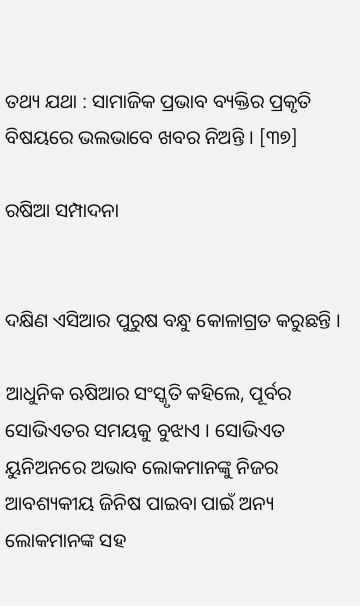ତଥ୍ୟ ଯଥା : ସାମାଜିକ ପ୍ରଭାବ ବ୍ୟକ୍ତିର ପ୍ରକୃତି ବିଷୟରେ ଭଲଭାବେ ଖବର ନିଅନ୍ତି । [୩୭]

ରଷିଆ ସମ୍ପାଦନା


ଦକ୍ଷିଣ ଏସିଆର ପୁରୁଷ ବନ୍ଧୁ କୋଳାଗ୍ରତ କରୁଛନ୍ତି ।

ଆଧୁନିକ ଋଷିଆର ସଂସ୍କୃତି କହିଲେ, ପୂର୍ବର ସୋଭିଏତର ସମୟକୁ ବୁଝାଏ । ସୋଭିଏତ ୟୁନିଅନରେ ଅଭାବ ଲୋକମାନଙ୍କୁ ନିଜର ଆବଶ୍ୟକୀୟ ଜିନିଷ ପାଇବା ପାଇଁ ଅନ୍ୟ ଲୋକମାନଙ୍କ ସହ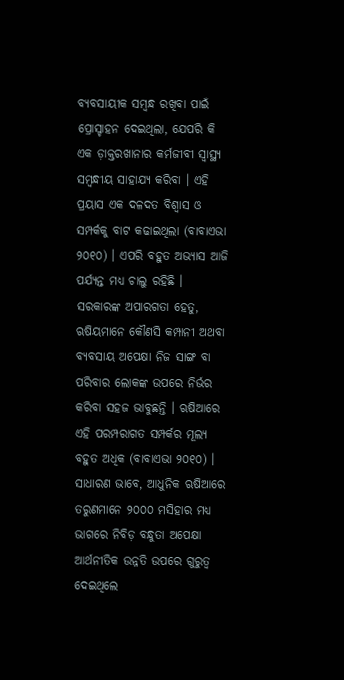ବ୍ୟବସାୟୀକ ସମ୍ବନ୍ଧ ରଖିବା ପାଇଁ ପ୍ରୋସ୍ଚାହନ ଦେଇଥିଲା, ଯେପରି କି ଏକ ଡ଼ାକ୍ତରଖାନାର କର୍ମଜୀବୀ ସ୍ୱାସ୍ଥ୍ୟ ସମ୍ବନ୍ଧୀୟ ସାହାଯ୍ୟ କରିବା । ଏହି ପ୍ରୟାସ ଏକ ଦଳଦତ ବିଶ୍ୱାସ ଓ ସମ୍ପର୍କକୁ ବାଟ କଢାଇଥିଲା (ବାବାଏଭା ୨୦୧୦) । ଏପରି ବହୁତ ଅଭ୍ୟାସ ଆଜି ପର୍ଯ୍ୟନ୍ତ ମଧ୍ୟ ଚାଲୁ ରହିଛି । ସରକାରଙ୍କ ଅପାରଗତା ହେତୁ, ଋଷିୟମାନେ କୌଣସି କମ୍ପାନୀ ଅଥବା ବ୍ୟବସାୟ ଅପେକ୍ଷା ନିଜ ସାଙ୍ଗ ବା ପରିବାର ଲୋକଙ୍କ ଉପରେ ନିର୍ଭର କରିବା ସହଜ ଭାବୁଛନ୍ତି । ଋଷିଆରେ ଏହି ପରମ୍ପରାଗତ ସମ୍ପର୍କର ମୂଲ୍ୟ ବହୁତ ଅଧିକ (ବାବାଏଭା ୨୦୧୦) । ସାଧାରଣ ଭାବେ, ଆଧୁନିକ ଋଷିଆରେ ତରୁଣମାନେ ୨୦୦୦ ମସିହାର ମଧ୍ୟ ଭାଗରେ ନିବିଡ଼ ବନ୍ଧୁତା ଅପେକ୍ଷା ଆର୍ଥନୀତିକ ଉନ୍ନତି ଉପରେ ଗୁରୁତ୍ୱ ଦେଇଥିଲେ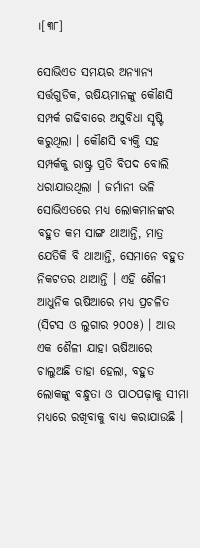।[୩୮]

ସୋଭିଏତ ସମୟର ଅନ୍ୟାନ୍ୟ ସର୍ତ୍ତଗୁଡିକ, ଋଷିୟମାନଙ୍କୁ କୌଣସି ସମ୍ପର୍କ ଗଢିବାରେ ଅସୁବିଧା ସୃଷ୍ଟି କରୁଥିଲା । କୌଣସି ବ୍ୟକ୍ତି ସହ ସମ୍ପର୍କକୁ ରାଷ୍ଟ୍ର ପ୍ରତି ବିପଦ ବୋଲି ଧରାଯାଉଥିଲା । ଜର୍ମାନୀ ଭଳି ସୋଭିଏତରେ ମଧ୍ୟ ଲୋକମାନଙ୍କର ବହୁତ କମ ସାଙ୍ଗ ଥାଆନ୍ତି, ମାତ୍ର ଯେତିକି ବି ଥାଆନ୍ତି, ସେମାନେ ବହୁତ ନିକଟତର ଥାଆନ୍ତି । ଏହି ଶୈଳୀ ଆଧୁନିକ ଋଷିଆରେ ମଧ୍ୟ ପ୍ରଚଳିତ (ସିଟସ ଓ ଲୁଗାର ୨୦୦୫) । ଆଉ ଏକ ଶୈଳୀ ଯାହା ଋଷିଆରେ ଚାଲୁଅଛି ତାହା ହେଲା, ବହୁତ ଲୋକଙ୍କୁ ବନ୍ଧୁତା ଓ ପାଠପଢ଼ାକୁ ସୀମା ମଧ୍ୟରେ ରଖିବାକୁ ବାଧ୍ୟ କରାଯାଉଛି ।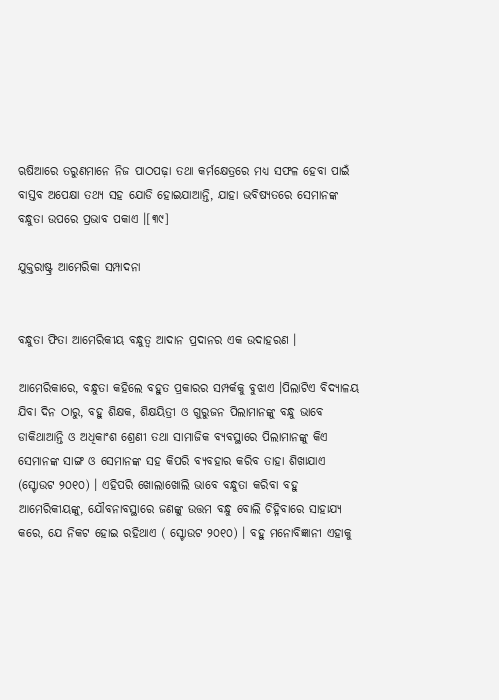ଋଷିଆରେ ତରୁଣମାନେ ନିଜ ପାଠପଢ଼ା ତଥା କର୍ମକ୍ଷେତ୍ରରେ ମଧ୍ୟ ସଫଳ ହେବା ପାଇଁ ବାସ୍ତବ ଅପେକ୍ଷା ତଥ୍ୟ ସହ ଯୋଡି ହୋଇଯାଆନ୍ତି, ଯାହା ଭବିଷ୍ୟତରେ ସେମାନଙ୍କ ବନ୍ଧୁତା ଉପରେ ପ୍ରଭାବ ପକାଏ ।[୩୯]

ଯୁକ୍ତରାଷ୍ଟ୍ର ଆମେରିକା ସମ୍ପାଦନା


ବନ୍ଧୁତା ଫିତା ଆମେରିକୀୟ ବନ୍ଧୁତ୍ୱ ଆଦାନ ପ୍ରଦାନର ଏକ ଉଦାହରଣ ।

ଆମେରିକାରେ, ବନ୍ଧୁତା କହିଲେ ବହୁତ ପ୍ରକାରର ସମ୍ପର୍କକୁ ବୁଝାଏ ।ପିଲାଟିଏ ବିଦ୍ୟାଳୟ ଯିବା ଦିନ ଠାରୁ, ବହୁ ଶିକ୍ଷକ, ଶିକ୍ଷୟିତ୍ରୀ ଓ ଗୁରୁଜନ ପିଲାମାନଙ୍କୁ ବନ୍ଧୁ ଭାବେ ଡାକିଥାଆନ୍ତି ଓ ଅଧିକାଂଶ ଶ୍ରେଣୀ ତଥା ସାମାଜିକ ବ୍ୟବସ୍ଥାରେ ପିଲାମାନଙ୍କୁ କିଏ ସେମାନଙ୍କ ସାଙ୍ଗ ଓ ସେମାନଙ୍କ ସହ କିପରି ବ୍ୟବହାର କରିବ ତାହା ଶିଖାଯାଏ (ସ୍ଟୋଉଟ ୨୦୧୦) । ଏହିପରି ଖୋଲାଖୋଲି ଭାବେ ବନ୍ଧୁତା କରିବା ବହୁ ଆମେରିକୀୟଙ୍କୁ, ଯୌବନାବସ୍ଥାରେ ଜଣଙ୍କୁ ଉତ୍ତମ ବନ୍ଧୁ ବୋଲି ଚିହ୍ନିବାରେ ସାହାଯ୍ୟ କରେ, ଯେ ନିକଟ ହୋଇ ରହିଥାଏ ( ସ୍ଟୋଉଟ ୨୦୧୦) । ବହୁ ମନୋବିଜ୍ଞାନୀ ଏହାକୁ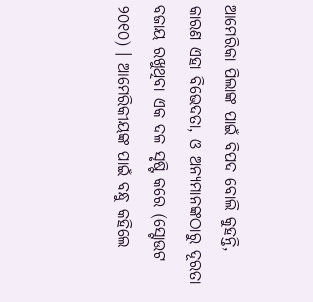ଆମେରିକା ପିଲାଙ୍କ ପାଇଁ ବିପଦ ବୋଲି କୁହନ୍ତି, କାରଣ ଏହା ବିଭେଦତା, ଓ ଅନ୍ୟମାନଙ୍କଠାରୁ ଦୂରତା ବଜାୟ ରଖୁଥିବା ଏକ ଦଳ ସୃଷ୍ଟି କରେ (ସ୍ଟୋଉଟ ୨୦୧୦) । ଆମେରିକୀୟଙ୍କ ପାଇଁ ବନ୍ଧୁ କହିଲେ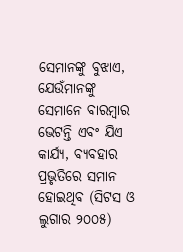ସେମାନଙ୍କୁ ବୁଝାଏ, ଯେଉଁମାନଙ୍କୁ ସେମାନେ ବାରମ୍ବାର ଭେଟନ୍ତି ଏବଂ ଯିଏ କାର୍ଯ୍ୟ, ବ୍ୟବହାର ପ୍ରଭୃତିରେ ସମାନ ହୋଇଥିବ (ସିଟସ ଓ ଲୁଗାର ୨୦୦୫)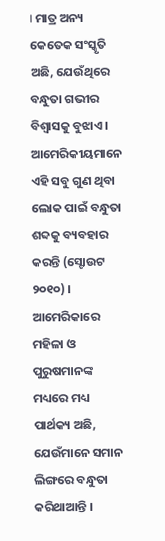। ମାତ୍ର ଅନ୍ୟ କେତେକ ସଂସ୍କୃତି ଅଛି, ଯେଉଁଥିରେ ବନ୍ଧୁତା ଗଭୀର ବିଶ୍ୱାସକୁ ବୁଝାଏ । ଆମେରିକୀୟମାନେ ଏହି ସବୁ ଗୁଣ ଥିବା ଲୋକ ପାଇଁ ବନ୍ଧୁତା ଶବ୍ଦକୁ ବ୍ୟବହାର କରନ୍ତି (ସ୍ଟୋଉଟ ୨୦୧୦) । ଆମେରିକାରେ ମହିଳା ଓ ପୁରୁଷମାନଙ୍କ ମଧ୍ୟରେ ମଧ୍ୟ ପାର୍ଥକ୍ୟ ଅଛି, ଯେଉଁମାନେ ସମାନ ଲିଙ୍ଗରେ ବନ୍ଧୁତା କରିଥାଆନ୍ତି ।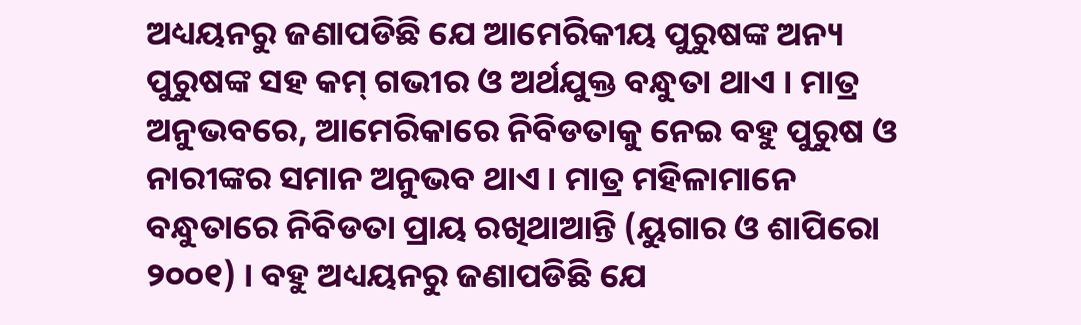ଅଧ୍ୟୟନରୁ ଜଣାପଡିଛି ଯେ ଆମେରିକୀୟ ପୁରୁଷଙ୍କ ଅନ୍ୟ ପୁରୁଷଙ୍କ ସହ କମ୍ ଗଭୀର ଓ ଅର୍ଥଯୁକ୍ତ ବନ୍ଧୁତା ଥାଏ । ମାତ୍ର ଅନୁଭବରେ, ଆମେରିକାରେ ନିବିଡତାକୁ ନେଇ ବହୁ ପୁରୁଷ ଓ ନାରୀଙ୍କର ସମାନ ଅନୁଭବ ଥାଏ । ମାତ୍ର ମହିଳାମାନେ ବନ୍ଧୁତାରେ ନିବିଡତା ପ୍ରାୟ ରଖିଥାଆନ୍ତି (ୟୁଗାର ଓ ଶାପିରୋ ୨୦୦୧) । ବହୁ ଅଧ୍ୟୟନରୁ ଜଣାପଡିଛି ଯେ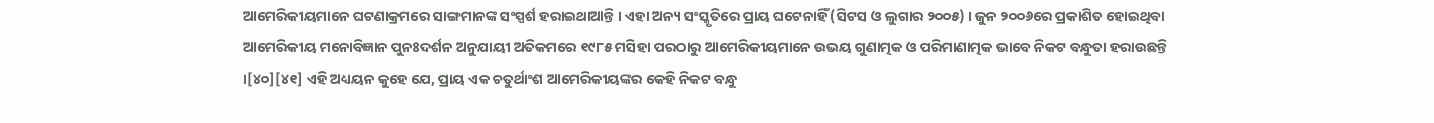ଆମେରିକୀୟମାନେ ଘଟଣାକ୍ରମରେ ସାଙ୍ଗମାନଙ୍କ ସଂସ୍ପର୍ଶ ହରାଇଥାଆନ୍ତି । ଏହା ଅନ୍ୟ ସଂସ୍କୃତିରେ ପ୍ରାୟ ଘଟେନାହିଁ (ସିଟସ ଓ ଲୁଗାର ୨୦୦୫) । ଜୁନ ୨୦୦୬ରେ ପ୍ରକାଶିତ ହୋଇଥିବା ଆମେରିକୀୟ ମନୋବିଜ୍ଞାନ ପୁନଃଦର୍ଶନ ଅନୁଯାୟୀ ଅତିକମରେ ୧୯୮୫ ମସିହା ପରଠାରୁ ଆମେରିକୀୟମାନେ ଉଭୟ ଗୁଣାତ୍ମକ ଓ ପରିମାଣାତ୍ମକ ଭାବେ ନିକଟ ବନ୍ଧୁତା ହରାଉଛନ୍ତି ।[୪୦][୪୧] ଏହି ଅଧ୍ୟୟନ କୁହେ ଯେ, ପ୍ରାୟ ଏକ ଚତୁର୍ଥାଂଶ ଆମେରିକୀୟଙ୍କର କେହି ନିକଟ ବନ୍ଧୁ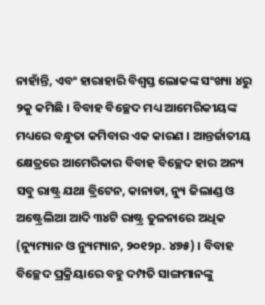ନାହାଁନ୍ତି, ଏବଂ ହାରାହାରି ବିଶ୍ୱସ୍ତ ଲୋକଙ୍କ ସଂଖ୍ୟା ୪ରୁ ୨କୁ କମିଛି । ବିବାହ ବିଚ୍ଛେଦ ମଧ୍ୟ ଆମେରିକୀୟଙ୍କ ମଧ୍ୟରେ ବନ୍ଧୁତା କମିବାର ଏକ କାରଣ । ଆନ୍ତର୍ଜାତୀୟ କ୍ଷେତ୍ରରେ ଆମେରିକାର ବିବାହ ବିଚ୍ଛେଦ ହାର ଅନ୍ୟ ସବୁ ରାଷ୍ଟ୍ର ଯଥା ବ୍ରିଟେନ, କାନାଡା, ନ୍ୟୁ ଜିଲାଣ୍ଡ ଓ ଅଷ୍ଟ୍ରେଲିଆ ଆଦି ୩୪ଟି ରାଷ୍ଟ୍ର ତୁଳନାରେ ଅଧିକ (ନ୍ୟୁମ୍ୟାନ ଓ ନ୍ୟୁମ୍ୟାନ, ୨୦୧୨p. ୪୭୫) । ବିବାହ ବିଚ୍ଛେଦ ପ୍ରକ୍ରିୟାରେ ବହୁ ଦମ୍ପତି ସାଙ୍ଗମାନଙ୍କୁ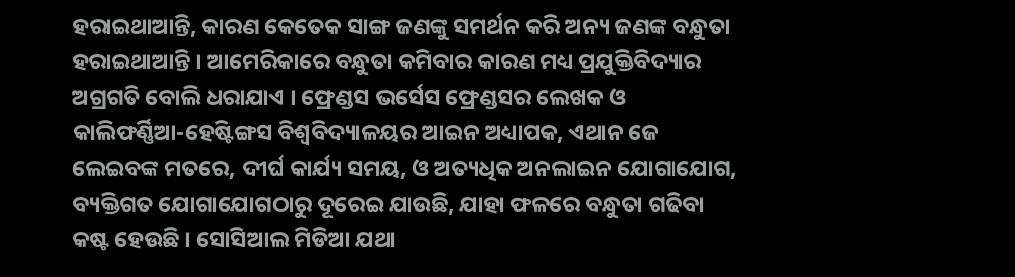ହରାଇଥାଆନ୍ତି, କାରଣ କେତେକ ସାଙ୍ଗ ଜଣଙ୍କୁ ସମର୍ଥନ କରି ଅନ୍ୟ ଜଣଙ୍କ ବନ୍ଧୁତା ହରାଇଥାଆନ୍ତି । ଆମେରିକାରେ ବନ୍ଧୁତା କମିବାର କାରଣ ମଧ୍ୟ ପ୍ରଯୁକ୍ତିବିଦ୍ୟାର ଅଗ୍ରଗତି ବୋଲି ଧରାଯାଏ । ଫ୍ରେଣ୍ଡସ ଭର୍ସେସ ଫ୍ରେଣ୍ଡସର ଲେଖକ ଓ କାଲିଫର୍ଣ୍ଣିଆ-ହେଷ୍ଟିଙ୍ଗସ ବିଶ୍ୱବିଦ୍ୟାଳୟର ଆଇନ ଅଧ୍ୟାପକ, ଏଥାନ ଜେ ଲେଇବଙ୍କ ମତରେ, ଦୀର୍ଘ କାର୍ଯ୍ୟ ସମୟ, ଓ ଅତ୍ୟଧିକ ଅନଲାଇନ ଯୋଗାଯୋଗ, ବ୍ୟକ୍ତିଗତ ଯୋଗାଯୋଗଠାରୁ ଦୂରେଇ ଯାଉଛି, ଯାହା ଫଳରେ ବନ୍ଧୁତା ଗଢିବା କଷ୍ଟ ହେଉଛି । ସୋସିଆଲ ମିଡିଆ ଯଥା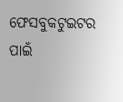ଫେସବୁକଟୁଇଟର ପାଇଁ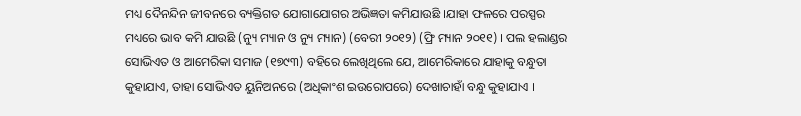ମଧ୍ୟ ଦୈନନ୍ଦିନ ଜୀବନରେ ବ୍ୟକ୍ତିଗତ ଯୋଗାଯୋଗର ଅଭିଜ୍ଞତା କମିଯାଉଛି ।ଯାହା ଫଳରେ ପରସ୍ପର ମଧ୍ୟରେ ଭାବ କମି ଯାଉଛି (ନ୍ୟୁ ମ୍ୟାନ ଓ ନ୍ୟୁ ମ୍ୟାନ) (ବେରୀ ୨୦୧୨) (ଫ୍ରି ମ୍ୟାନ ୨୦୧୧) । ପଲ ହଲାଣ୍ଡର ସୋଭିଏତ ଓ ଆମେରିକା ସମାଜ (୧୭୯୩) ବହିରେ ଲେଖିଥିଲେ ଯେ, ଆମେରିକାରେ ଯାହାକୁ ବନ୍ଧୁତା କୁହାଯାଏ, ତାହା ସୋଭିଏତ ୟୁନିଅନରେ (ଅଧିକାଂଶ ଇଉରୋପରେ) ଦେଖାଚାହାଁ ବନ୍ଧୁ କୁହାଯାଏ ।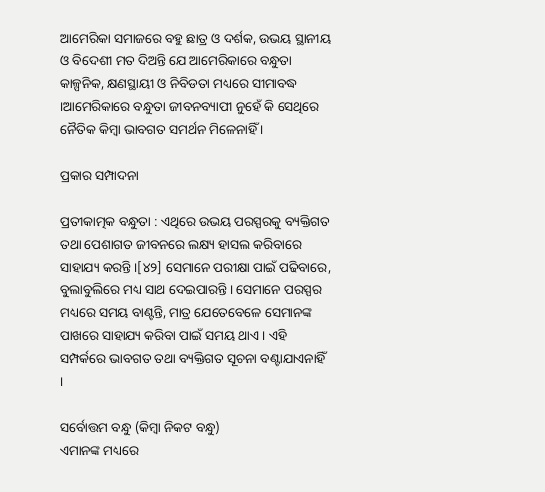ଆମେରିକା ସମାଜରେ ବହୁ ଛାତ୍ର ଓ ଦର୍ଶକ, ଉଭୟ ସ୍ଥାନୀୟ ଓ ବିଦେଶୀ ମତ ଦିଅନ୍ତି ଯେ ଆମେରିକାରେ ବନ୍ଧୁତା କାଳ୍ପନିକ, କ୍ଷଣସ୍ଥାୟୀ ଓ ନିବିଡତା ମଧ୍ୟରେ ସୀମାବଦ୍ଧ ।ଆମେରିକାରେ ବନ୍ଧୁତା ଜୀବନବ୍ୟାପୀ ନୁହେଁ କି ସେଥିରେ ନୈତିକ କିମ୍ବା ଭାବଗତ ସମର୍ଥନ ମିଳେନାହିଁ ।

ପ୍ରକାର ସମ୍ପାଦନା

ପ୍ରତୀକାତ୍ମକ ବନ୍ଧୁତା : ଏଥିରେ ଉଭୟ ପରସ୍ପରକୁ ବ୍ୟକ୍ତିଗତ ତଥା ପେଶାଗତ ଜୀବନରେ ଲକ୍ଷ୍ୟ ହାସଲ କରିବାରେ ସାହାଯ୍ୟ କରନ୍ତି ।[୪୨] ସେମାନେ ପରୀକ୍ଷା ପାଇଁ ପଢିବାରେ, ବୁଲାବୁଲିରେ ମଧ୍ୟ ସାଥ ଦେଇପାରନ୍ତି । ସେମାନେ ପରସ୍ପର ମଧ୍ୟରେ ସମୟ ବାଣ୍ଟନ୍ତି, ମାତ୍ର ଯେତେବେଳେ ସେମାନଙ୍କ ପାଖରେ ସାହାଯ୍ୟ କରିବା ପାଇଁ ସମୟ ଥାଏ । ଏହି ସମ୍ପର୍କରେ ଭାବଗତ ତଥା ବ୍ୟକ୍ତିଗତ ସୂଚନା ବଣ୍ଟାଯାଏନାହିଁ ।

ସର୍ବୋତ୍ତମ ବନ୍ଧୁ (କିମ୍ବା ନିକଟ ବନ୍ଧୁ)
ଏମାନଙ୍କ ମଧ୍ୟରେ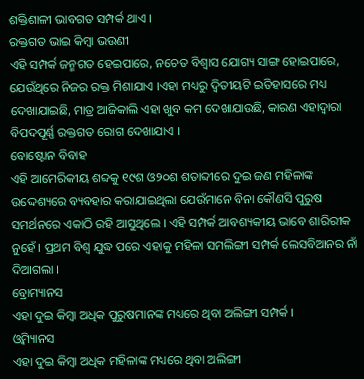ଶକ୍ତିଶାଳୀ ଭାବଗତ ସମ୍ପର୍କ ଥାଏ ।
ରକ୍ତଗତ ଭାଇ କିମ୍ବା ଭଉଣୀ
ଏହି ସମ୍ପର୍କ ଜନ୍ମଗତ ହେଇପାରେ, ନଚେତ ବିଶ୍ୱାସ ଯୋଗ୍ୟ ସାଙ୍ଗ ହୋଇପାରେ, ଯେଉଁଥିରେ ନିଜର ରକ୍ତ ମିଶାଯାଏ ।ଏହା ମଧ୍ୟରୁ ଦ୍ୱିତୀୟଟି ଇତିହାସରେ ମଧ୍ୟ ଦେଖାଯାଇଛି, ମାତ୍ର ଆଜିକାଲି ଏହା ଖୁବ କମ ଦେଖାଯାଉଛି, କାରଣ ଏହାଦ୍ୱାରା ବିପଦପୂର୍ଣ୍ଣ ରକ୍ତଗତ ରୋଗ ଦେଖାଯାଏ ।
ବୋଷ୍ଟୋନ ବିବାହ
ଏହି ଆମେରିକୀୟ ଶବ୍ଦକୁ ୧୯ଶ ଓ୨୦ଶ ଶତାବ୍ଦୀରେ ଦୁଇ ଜଣ ମହିଳାଙ୍କ ଉଦ୍ଦେଶ୍ୟରେ ବ୍ୟବହାର କରାଯାଇଥିଲା ଯେଉଁମାନେ ବିନା କୌଣସି ପୁରୁଷ ସମର୍ଥନରେ ଏକାଠି ରହି ଆସୁଥିଲେ । ଏହି ସମ୍ପର୍କ ଆବଶ୍ୟକୀୟ ଭାବେ ଶାରିରୀକ ନୁହେଁ । ପ୍ରଥମ ବିଶ୍ୱ ଯୁଦ୍ଧ ପରେ ଏହାକୁ ମହିଳା ସମଲିଙ୍ଗୀ ସମ୍ପର୍କ ଲେସବିଆନର ନାଁ ଦିଆଗଲା ।
ବ୍ରୋମ୍ୟାନସ
ଏହା ଦୁଇ କିମ୍ବା ଅଧିକ ପୁରୁଷମାନଙ୍କ ମଧ୍ୟରେ ଥିବା ଅଲିଙ୍ଗୀ ସମ୍ପର୍କ ।
ଓ୍ବିମ୍ୟାନସ
ଏହା ଦୁଇ କିମ୍ବା ଅଧିକ ମହିଳାଙ୍କ ମଧ୍ୟରେ ଥିବା ଅଲିଙ୍ଗୀ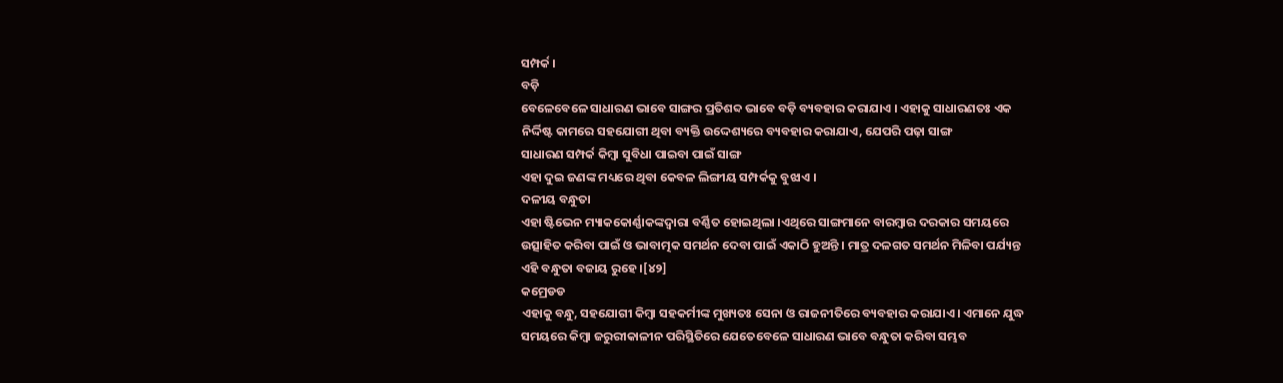ସମ୍ପର୍କ ।
ବଡ଼ି
ବେଳେବେଳେ ସାଧାରଣ ଭାବେ ସାଙ୍ଗର ପ୍ରତିଶବ୍ଦ ଭାବେ ବଡ଼ି ବ୍ୟବହାର କରାଯାଏ । ଏହାକୁ ସାଧାରଣତଃ ଏକ ନିର୍ଦ୍ଦିଷ୍ଟ କାମରେ ସହଯୋଗୀ ଥିବା ବ୍ୟକ୍ତି ଉଦ୍ଦେଶ୍ୟରେ ବ୍ୟବହାର କରାଯାଏ, ଯେପରି ପଢ଼ା ସାଙ୍ଗ
ସାଧାରଣ ସମ୍ପର୍କ କିମ୍ବା ସୁବିଧା ପାଇବା ପାଇଁ ସାଙ୍ଗ
ଏହା ଦୁଇ ଜଣଙ୍କ ମଧ୍ୟରେ ଥିବା କେବଳ ଲିଙ୍ଗୀୟ ସମ୍ପର୍କକୁ ବୁଝାଏ ।
ଦଳୀୟ ବନ୍ଧୁତା
ଏହା ଷ୍ଟିଭେନ ମ୍ୟାକକୋର୍ଣ୍ଣାକଙ୍କଦ୍ୱାରା ବର୍ଣ୍ଣିତ ହୋଇଥିଲା ।ଏଥିରେ ସାଙ୍ଗମାନେ ବାରମ୍ବାର ଦରକାର ସମୟରେ ଉତ୍ସାହିତ କରିବା ପାଇଁ ଓ ଭାବାତ୍ମକ ସମର୍ଥନ ଦେବା ପାଇଁ ଏକାଠି ହୁଅନ୍ତି । ମାତ୍ର ଦଳଗତ ସମର୍ଥନ ମିଳିବା ପର୍ଯ୍ୟନ୍ତ ଏହି ବନ୍ଧୁତା ବଜାୟ ରୁହେ ।[୪୨]
କମ୍ରେଡଡ
ଏହାକୁ ବନ୍ଧୁ, ସହଯୋଗୀ କିମ୍ବା ସହକର୍ମୀଙ୍କ ମୁଖ୍ୟତଃ ସେନା ଓ ରାଜନୀତିରେ ବ୍ୟବହାର କରାଯାଏ । ଏମାନେ ଯୁଦ୍ଧ ସମୟରେ କିମ୍ବା ଜରୁରୀକାଳୀନ ପରିସ୍ଥିତିରେ ଯେତେବେଳେ ସାଧାରଣ ଭାବେ ବନ୍ଧୁତା କରିବା ସମ୍ଭବ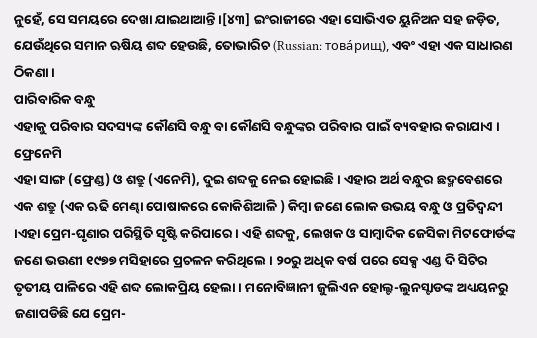ନୁହେଁ, ସେ ସମୟରେ ଦେଖା ଯାଇଥାଆନ୍ତି ।[୪୩] ଇଂରାଜୀରେ ଏହା ସୋଭିଏତ ୟୁନିଅନ ସହ ଜଡ଼ିତ, ଯେଉଁଥିରେ ସମାନ ଋଷିୟ ଶବ୍ଦ ହେଉଛି, ତୋଭାରିଚ (Russian: това́рищ), ଏବଂ ଏହା ଏକ ସାଧାରଣ ଠିକଣା ।
ପାରିବାରିକ ବନ୍ଧୁ
ଏହାକୁ ପରିବାର ସଦସ୍ୟଙ୍କ କୌଣସି ବନ୍ଧୁ ବା କୌଣସି ବନ୍ଧୁଙ୍କର ପରିବାର ପାଇଁ ବ୍ୟବହାର କରାଯାଏ ।
ଫ୍ରେନେମି
ଏହା ସାଙ୍ଗ (ଫ୍ରେଣ୍ଡ) ଓ ଶତ୍ରୁ (ଏନେମି), ଦୁଇ ଶବ୍ଦକୁ ନେଇ ହୋଇଛି । ଏହାର ଅର୍ଥ ବନ୍ଧୁର ଛଦ୍ମବେଶରେ ଏକ ଶତ୍ରୁ (ଏକ ଋଢି ମେଣ୍ଢା ପୋଷାକରେ କୋକିଶିଆଳି ) କିମ୍ବା ଜଣେ ଲୋକ ଉଭୟ ବନ୍ଧୁ ଓ ପ୍ରତିଦ୍ୱନ୍ଦୀ ।ଏହା ପ୍ରେମ-ଘୃଣାର ପରିସ୍ଥିତି ସୃଷ୍ଟି କରିପାରେ । ଏହି ଶବ୍ଦକୁ, ଲେଖକ ଓ ସାମ୍ବାଦିକ ଜେସିକା ମିଟଫୋର୍ଡଙ୍କ ଜଣେ ଭଉଣୀ ୧୯୭୭ ମସିହାରେ ପ୍ରଚଳନ କରିଥିଲେ । ୨୦ରୁ ଅଧିକ ବର୍ଷ ପରେ ସେକ୍ସ ଏଣ୍ଡ ଦି ସିଟିର ତୃତୀୟ ପାଳିରେ ଏହି ଶବ୍ଦ ଲୋକପ୍ରିୟ ହେଲା । ମନୋବିଜ୍ଞାନୀ ଜୁଲିଏନ ହୋଲ୍ଟ-ଲୁନସ୍ଟାଡଙ୍କ ଅଧ୍ୟୟନରୁ ଜଣାପଡିଛି ଯେ ପ୍ରେମ-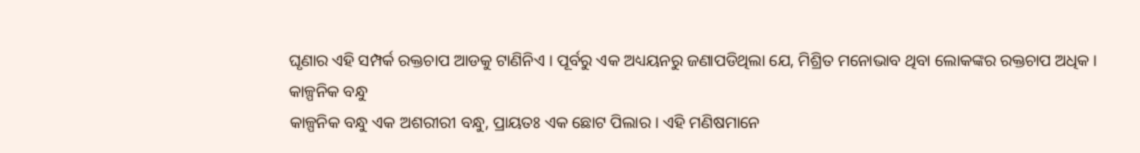ଘୃଣାର ଏହି ସମ୍ପର୍କ ରକ୍ତଚାପ ଆଡକୁ ଟାଣିନିଏ । ପୂର୍ବରୁ ଏକ ଅଧ୍ୟୟନରୁ ଜଣାପଡିଥିଲା ଯେ, ମିଶ୍ରିତ ମନୋଭାବ ଥିବା ଲୋକଙ୍କର ରକ୍ତଚାପ ଅଧିକ ।
କାଳ୍ପନିକ ବନ୍ଧୁ
କାଳ୍ପନିକ ବନ୍ଧୁ ଏକ ଅଶରୀରୀ ବନ୍ଧୁ, ପ୍ରାୟତଃ ଏକ ଛୋଟ ପିଲାର । ଏହି ମଣିଷମାନେ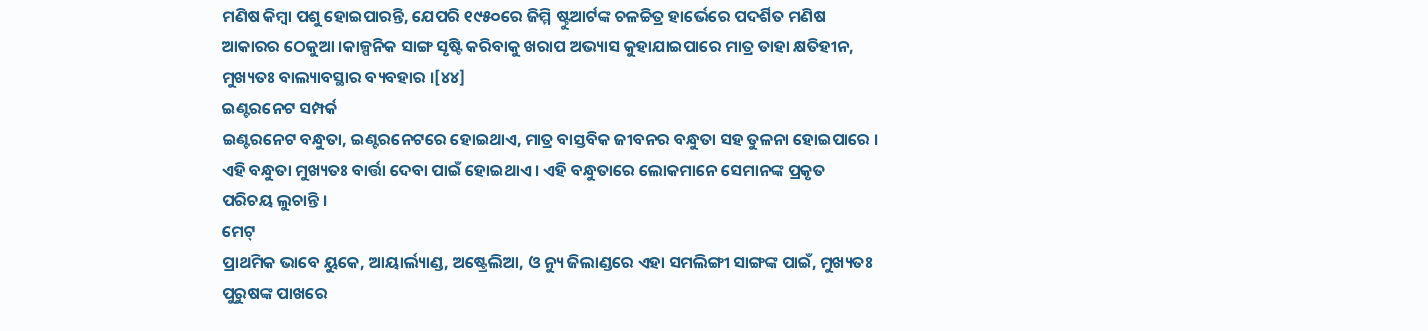ମଣିଷ କିମ୍ବା ପଶୁ ହୋଇପାରନ୍ତି, ଯେପରି ୧୯୫୦ରେ ଜିମ୍ମି ଷ୍ଟୁଆର୍ଟଙ୍କ ଚଳଚ୍ଚିତ୍ର ହାର୍ଭେରେ ପଦର୍ଶିତ ମଣିଷ ଆକାରର ଠେକୁଆ ।କାଳ୍ପନିକ ସାଙ୍ଗ ସୃଷ୍ଟି କରିବାକୁ ଖରାପ ଅଭ୍ୟାସ କୁହାଯାଇପାରେ ମାତ୍ର ତାହା କ୍ଷତିହୀନ, ମୁଖ୍ୟତଃ ବାଲ୍ୟାବସ୍ଥାର ବ୍ୟବହାର ।[୪୪]
ଇଣ୍ଟରନେଟ ସମ୍ପର୍କ
ଇଣ୍ଟରନେଟ ବନ୍ଧୁତା, ଇଣ୍ଟରନେଟରେ ହୋଇଥାଏ, ମାତ୍ର ବାସ୍ତବିକ ଜୀବନର ବନ୍ଧୁତା ସହ ତୁଳନା ହୋଇପାରେ । ଏହି ବନ୍ଧୁତା ମୁଖ୍ୟତଃ ବାର୍ତ୍ତା ଦେବା ପାଇଁ ହୋଇଥାଏ । ଏହି ବନ୍ଧୁତାରେ ଲୋକମାନେ ସେମାନଙ୍କ ପ୍ରକୃତ ପରିଚୟ ଲୁଚାନ୍ତି ।
ମେଟ୍
ପ୍ରାଥମିକ ଭାବେ ୟୁକେ, ଆୟାର୍ଲ୍ୟାଣ୍ଡ, ଅଷ୍ଟ୍ରେଲିଆ, ଓ ନ୍ୟୁ ଜିଲାଣ୍ଡରେ ଏହା ସମଲିଙ୍ଗୀ ସାଙ୍ଗଙ୍କ ପାଇଁ, ମୁଖ୍ୟତଃ ପୁରୁଷଙ୍କ ପାଖରେ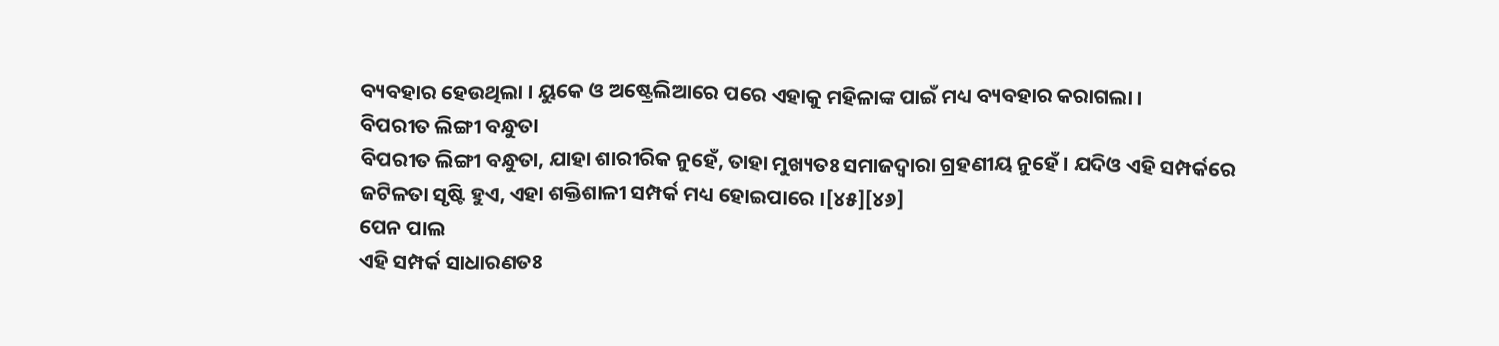ବ୍ୟବହାର ହେଉଥିଲା । ୟୁକେ ଓ ଅଷ୍ଟ୍ରେଲିଆରେ ପରେ ଏହାକୁ ମହିଳାଙ୍କ ପାଇଁ ମଧ୍ୟ ବ୍ୟବହାର କରାଗଲା ।
ବିପରୀତ ଲିଙ୍ଗୀ ବନ୍ଧୁତା
ବିପରୀତ ଲିଙ୍ଗୀ ବନ୍ଧୁତା, ଯାହା ଶାରୀରିକ ନୁହେଁ, ତାହା ମୁଖ୍ୟତଃ ସମାଜଦ୍ୱାରା ଗ୍ରହଣୀୟ ନୁହେଁ । ଯଦିଓ ଏହି ସମ୍ପର୍କରେ ଜଟିଳତା ସୃଷ୍ଟି ହୁଏ, ଏହା ଶକ୍ତିଶାଳୀ ସମ୍ପର୍କ ମଧ୍ୟ ହୋଇପାରେ ।[୪୫][୪୬]
ପେନ ପାଲ
ଏହି ସମ୍ପର୍କ ସାଧାରଣତଃ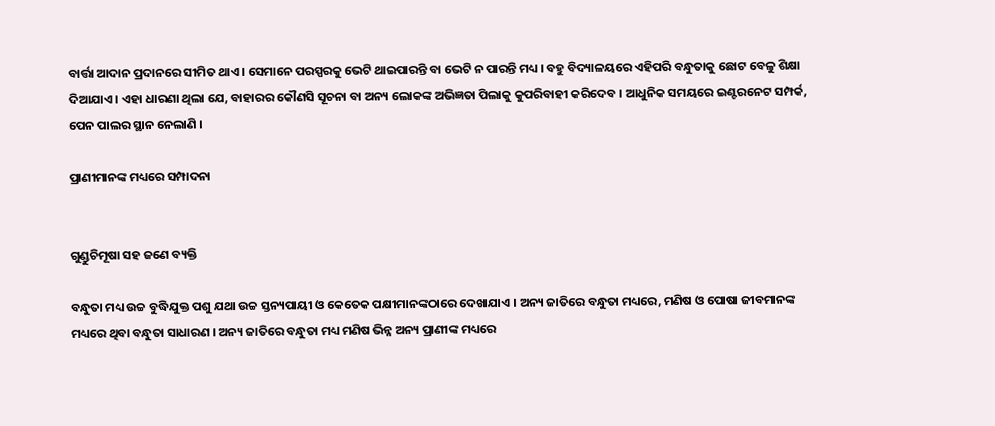ବାର୍ତ୍ତା ଆଦାନ ପ୍ରଦାନରେ ସୀମିତ ଥାଏ । ସେମାନେ ପରସ୍ପରକୁ ଭେଟି ଥାଇପାରନ୍ତି ବା ଭେଟି ନ ପାରନ୍ତି ମଧ୍ୟ । ବହୁ ବିଦ୍ୟାଳୟରେ ଏହିପରି ବନ୍ଧୁତାକୁ ଛୋଟ ବେଳୁ ଶିକ୍ଷା ଦିଆଯାଏ । ଏହା ଧାରଣା ଥିଲା ଯେ, ବାହାରର କୌଣସି ସୂଚନା ବା ଅନ୍ୟ ଲୋକଙ୍କ ଅଭିଜ୍ଞତା ପିଲାକୁ କୁପରିବାହୀ କରିଦେବ । ଆଧୁନିକ ସମୟରେ ଇଣ୍ଟରନେଟ ସମ୍ପର୍କ, ପେନ ପାଲର ସ୍ଥାନ ନେଲାଣି ।

ପ୍ରାଣୀମାନଙ୍କ ମଧ୍ୟରେ ସମ୍ପାଦନା


ଗୁଣ୍ଡୁଚିମୂଷା ସହ ଜଣେ ବ୍ୟକ୍ତି

ବନ୍ଧୁତା ମଧ୍ୟ ଉଚ୍ଚ ବୁଦ୍ଧିଯୁକ୍ତ ପଶୁ ଯଥା ଉଚ୍ଚ ସ୍ତନ୍ୟପାୟୀ ଓ କେତେକ ପକ୍ଷୀମାନଙ୍କଠାରେ ଦେଖାଯାଏ । ଅନ୍ୟ ଜାତିରେ ବନ୍ଧୁତା ମଧ୍ୟରେ, ମଣିଷ ଓ ପୋଷା ଜୀବମାନଙ୍କ ମଧ୍ୟରେ ଥିବା ବନ୍ଧୁତା ସାଧାରଣ । ଅନ୍ୟ ଜାତିରେ ବନ୍ଧୁତା ମଧ୍ୟ ମଣିଷ ଭିନ୍ନ ଅନ୍ୟ ପ୍ରାଣୀଙ୍କ ମଧ୍ୟରେ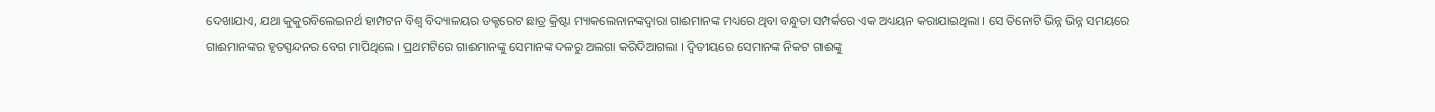ଦେଖାଯାଏ, ଯଥା କୁକୁରବିଲେଇନର୍ଥ ହାମ୍ପଟନ ବିଶ୍ୱ ବିଦ୍ୟାଳୟର ଡକ୍ଟରେଟ ଛାତ୍ର କ୍ରିଷ୍ଟା ମ୍ୟାକଲେନାନଙ୍କଦ୍ୱାରା ଗାଈମାନଙ୍କ ମଧ୍ୟରେ ଥିବା ବନ୍ଧୁତା ସମ୍ପର୍କରେ ଏକ ଅଧ୍ୟୟନ କରାଯାଇଥିଲା । ସେ ତିନୋଟି ଭିନ୍ନ ଭିନ୍ନ ସମୟରେ ଗାଈମାନଙ୍କର ହୃତସ୍ପନ୍ଦନର ବେଗ ମାପିଥିଲେ । ପ୍ରଥମଟିରେ ଗାଈମାନଙ୍କୁ ସେମାନଙ୍କ ଦଳରୁ ଅଲଗା କରିଦିଆଗଲା । ଦ୍ୱିତୀୟରେ ସେମାନଙ୍କ ନିକଟ ଗାଈଙ୍କୁ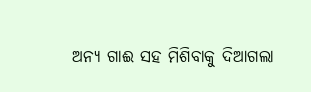ଅନ୍ୟ ଗାଈ ସହ ମିଶିବାକୁ ଦିଆଗଲା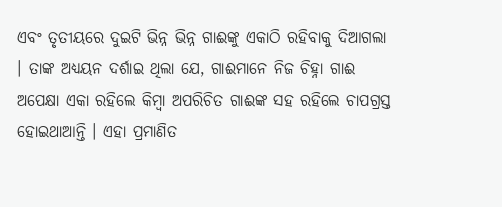ଏବଂ ତୃତୀୟରେ ଦୁଇଟି ଭିନ୍ନ ଭିନ୍ନ ଗାଈଙ୍କୁ ଏକାଠି ରହିବାକୁ ଦିଆଗଲା । ତାଙ୍କ ଅଧ୍ୟୟନ ଦର୍ଶାଇ ଥିଲା ଯେ, ଗାଈମାନେ ନିଜ ଚିହ୍ନା ଗାଈ ଅପେକ୍ଷା ଏକା ରହିଲେ କିମ୍ବା ଅପରିଚିତ ଗାଈଙ୍କ ସହ ରହିଲେ ଚାପଗ୍ରସ୍ତ ହୋଇଥାଆନ୍ତି । ଏହା ପ୍ରମାଣିତ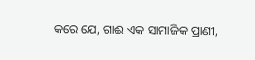କରେ ଯେ, ଗାଈ ଏକ ସାମାଜିକ ପ୍ରାଣୀ,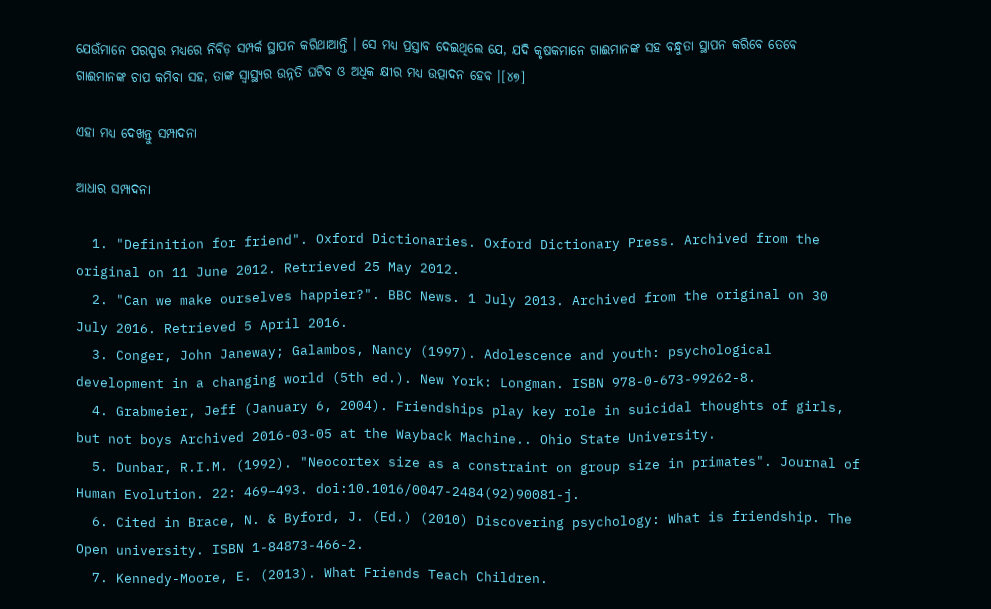ଯେଉଁମାନେ ପରସ୍ପର ମଧ୍ୟରେ ନିବିଡ଼ ସମ୍ପର୍କ ସ୍ଥାପନ କରିଥାଆନ୍ତି । ସେ ମଧ୍ୟ ପ୍ରସ୍ତାବ ଦେଇଥିଲେ ଯେ, ଯଦି କୃଷକମାନେ ଗାଈମାନଙ୍କ ସହ ବନ୍ଧୁତା ସ୍ଥାପନ କରିବେ ତେବେ ଗାଈମାନଙ୍କ ଚାପ କମିବା ସହ, ତାଙ୍କ ସ୍ୱାସ୍ଥ୍ୟର ଉନ୍ନତି ଘଟିବ ଓ ଅଧିକ କ୍ଷୀର ମଧ୍ୟ ଉତ୍ପାଦନ ହେବ ।[୪୭]

ଏହା ମଧ୍ୟ ଦେଖନ୍ତୁ ସମ୍ପାଦନା

ଆଧାର ସମ୍ପାଦନା

  1. "Definition for friend". Oxford Dictionaries. Oxford Dictionary Press. Archived from the original on 11 June 2012. Retrieved 25 May 2012.
  2. "Can we make ourselves happier?". BBC News. 1 July 2013. Archived from the original on 30 July 2016. Retrieved 5 April 2016.
  3. Conger, John Janeway; Galambos, Nancy (1997). Adolescence and youth: psychological development in a changing world (5th ed.). New York: Longman. ISBN 978-0-673-99262-8.
  4. Grabmeier, Jeff (January 6, 2004). Friendships play key role in suicidal thoughts of girls, but not boys Archived 2016-03-05 at the Wayback Machine.. Ohio State University.
  5. Dunbar, R.I.M. (1992). "Neocortex size as a constraint on group size in primates". Journal of Human Evolution. 22: 469–493. doi:10.1016/0047-2484(92)90081-j.
  6. Cited in Brace, N. & Byford, J. (Ed.) (2010) Discovering psychology: What is friendship. The Open university. ISBN 1-84873-466-2.
  7. Kennedy-Moore, E. (2013). What Friends Teach Children.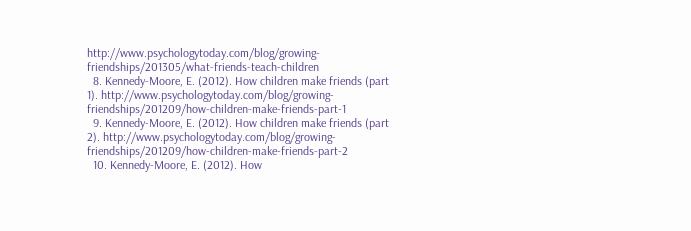http://www.psychologytoday.com/blog/growing-friendships/201305/what-friends-teach-children
  8. Kennedy-Moore, E. (2012). How children make friends (part 1). http://www.psychologytoday.com/blog/growing-friendships/201209/how-children-make-friends-part-1
  9. Kennedy-Moore, E. (2012). How children make friends (part 2). http://www.psychologytoday.com/blog/growing-friendships/201209/how-children-make-friends-part-2
  10. Kennedy-Moore, E. (2012). How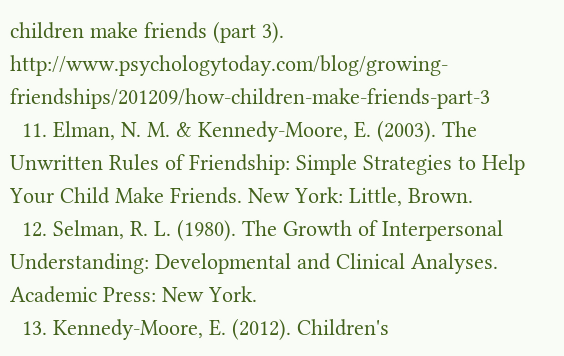children make friends (part 3). http://www.psychologytoday.com/blog/growing-friendships/201209/how-children-make-friends-part-3
  11. Elman, N. M. & Kennedy-Moore, E. (2003). The Unwritten Rules of Friendship: Simple Strategies to Help Your Child Make Friends. New York: Little, Brown.
  12. Selman, R. L. (1980). The Growth of Interpersonal Understanding: Developmental and Clinical Analyses. Academic Press: New York.
  13. Kennedy-Moore, E. (2012). Children's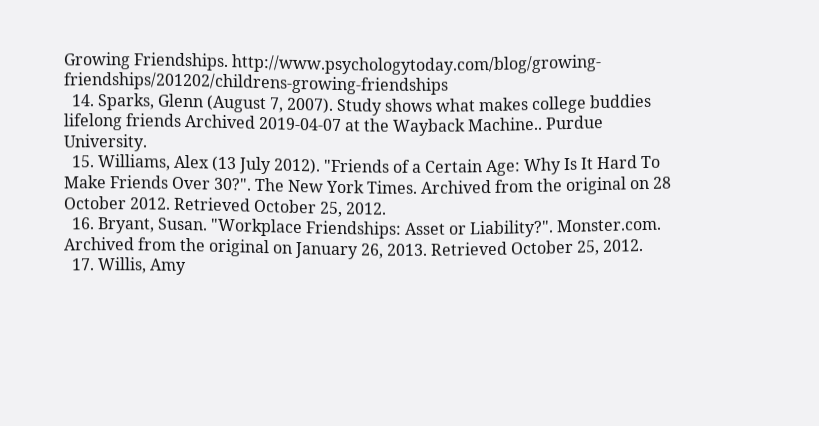Growing Friendships. http://www.psychologytoday.com/blog/growing-friendships/201202/childrens-growing-friendships
  14. Sparks, Glenn (August 7, 2007). Study shows what makes college buddies lifelong friends Archived 2019-04-07 at the Wayback Machine.. Purdue University.
  15. Williams, Alex (13 July 2012). "Friends of a Certain Age: Why Is It Hard To Make Friends Over 30?". The New York Times. Archived from the original on 28 October 2012. Retrieved October 25, 2012.
  16. Bryant, Susan. "Workplace Friendships: Asset or Liability?". Monster.com. Archived from the original on January 26, 2013. Retrieved October 25, 2012.
  17. Willis, Amy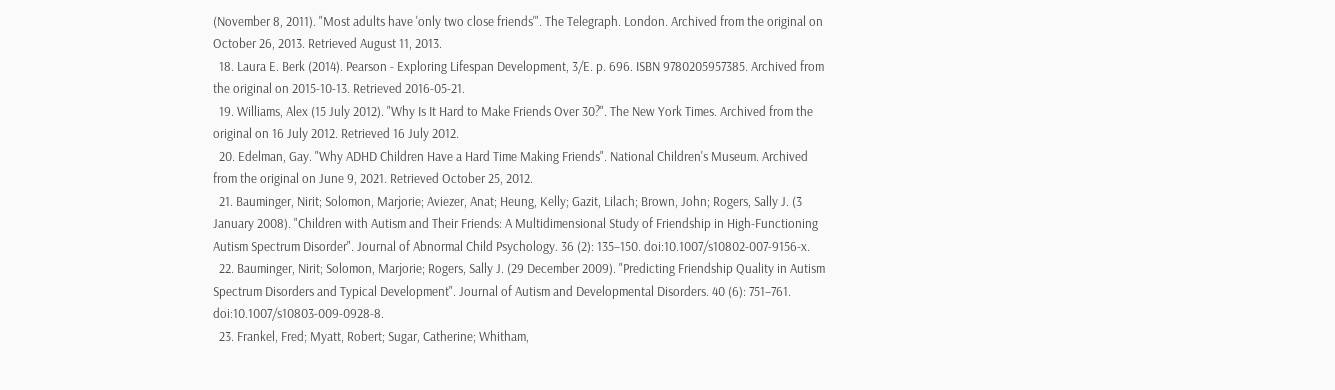(November 8, 2011). "Most adults have 'only two close friends'". The Telegraph. London. Archived from the original on October 26, 2013. Retrieved August 11, 2013.
  18. Laura E. Berk (2014). Pearson - Exploring Lifespan Development, 3/E. p. 696. ISBN 9780205957385. Archived from the original on 2015-10-13. Retrieved 2016-05-21.
  19. Williams, Alex (15 July 2012). "Why Is It Hard to Make Friends Over 30?". The New York Times. Archived from the original on 16 July 2012. Retrieved 16 July 2012.
  20. Edelman, Gay. "Why ADHD Children Have a Hard Time Making Friends". National Children's Museum. Archived from the original on June 9, 2021. Retrieved October 25, 2012.
  21. Bauminger, Nirit; Solomon, Marjorie; Aviezer, Anat; Heung, Kelly; Gazit, Lilach; Brown, John; Rogers, Sally J. (3 January 2008). "Children with Autism and Their Friends: A Multidimensional Study of Friendship in High-Functioning Autism Spectrum Disorder". Journal of Abnormal Child Psychology. 36 (2): 135–150. doi:10.1007/s10802-007-9156-x.
  22. Bauminger, Nirit; Solomon, Marjorie; Rogers, Sally J. (29 December 2009). "Predicting Friendship Quality in Autism Spectrum Disorders and Typical Development". Journal of Autism and Developmental Disorders. 40 (6): 751–761. doi:10.1007/s10803-009-0928-8.
  23. Frankel, Fred; Myatt, Robert; Sugar, Catherine; Whitham,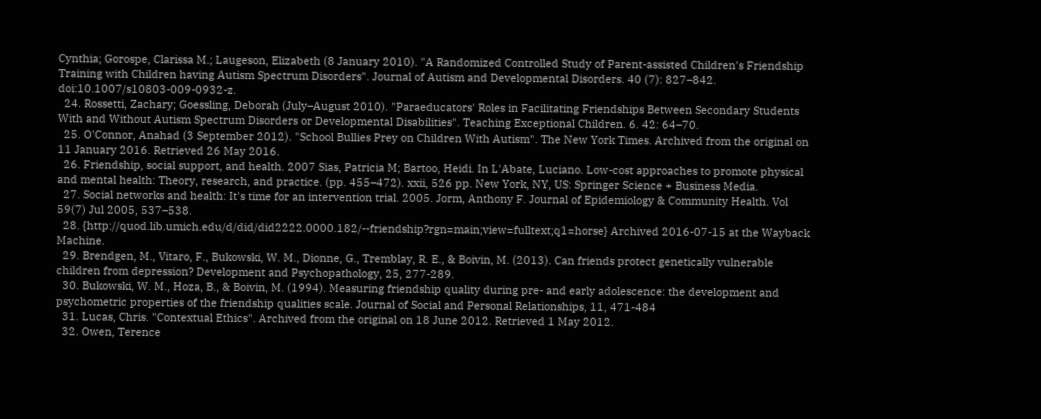Cynthia; Gorospe, Clarissa M.; Laugeson, Elizabeth (8 January 2010). "A Randomized Controlled Study of Parent-assisted Children's Friendship Training with Children having Autism Spectrum Disorders". Journal of Autism and Developmental Disorders. 40 (7): 827–842. doi:10.1007/s10803-009-0932-z.
  24. Rossetti, Zachary; Goessling, Deborah (July–August 2010). "Paraeducators' Roles in Facilitating Friendships Between Secondary Students With and Without Autism Spectrum Disorders or Developmental Disabilities". Teaching Exceptional Children. 6. 42: 64–70.
  25. O'Connor, Anahad (3 September 2012). "School Bullies Prey on Children With Autism". The New York Times. Archived from the original on 11 January 2016. Retrieved 26 May 2016.
  26. Friendship, social support, and health. 2007 Sias, Patricia M; Bartoo, Heidi. In L'Abate, Luciano. Low-cost approaches to promote physical and mental health: Theory, research, and practice. (pp. 455–472). xxii, 526 pp. New York, NY, US: Springer Science + Business Media.
  27. Social networks and health: It's time for an intervention trial. 2005. Jorm, Anthony F. Journal of Epidemiology & Community Health. Vol 59(7) Jul 2005, 537–538.
  28. {http://quod.lib.umich.edu/d/did/did2222.0000.182/--friendship?rgn=main;view=fulltext;q1=horse} Archived 2016-07-15 at the Wayback Machine.
  29. Brendgen, M., Vitaro, F., Bukowski, W. M., Dionne, G., Tremblay, R. E., & Boivin, M. (2013). Can friends protect genetically vulnerable children from depression? Development and Psychopathology, 25, 277-289.
  30. Bukowski, W. M., Hoza, B., & Boivin, M. (1994). Measuring friendship quality during pre- and early adolescence: the development and psychometric properties of the friendship qualities scale. Journal of Social and Personal Relationships, 11, 471-484
  31. Lucas, Chris. "Contextual Ethics". Archived from the original on 18 June 2012. Retrieved 1 May 2012.
  32. Owen, Terence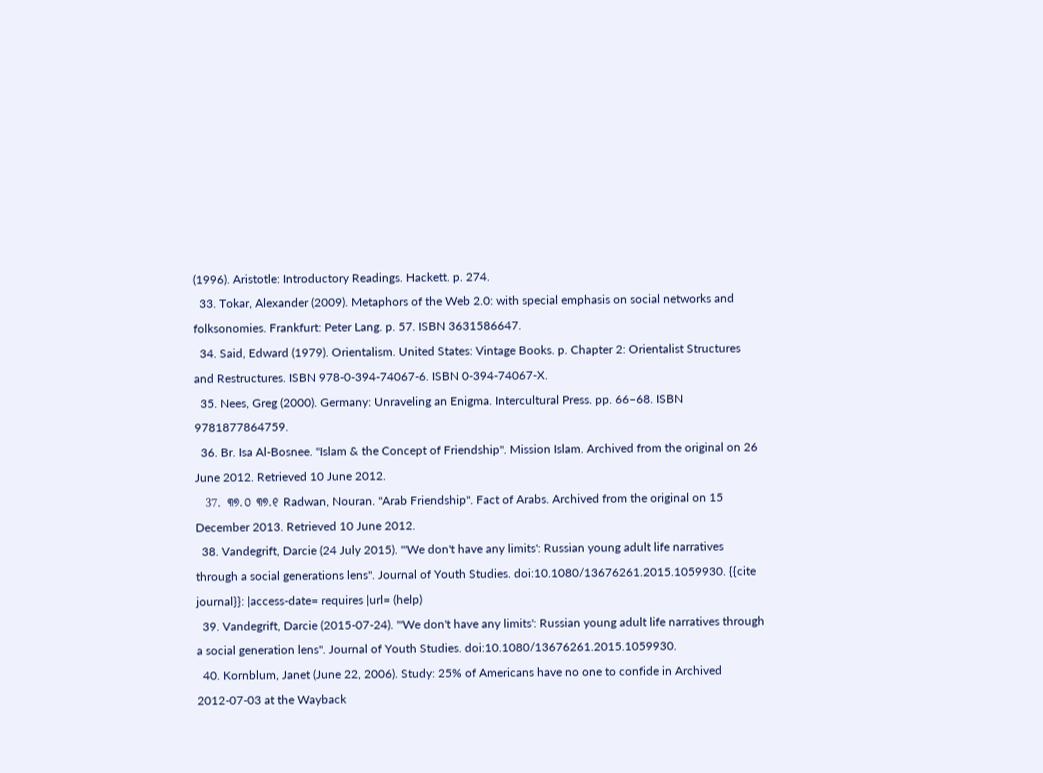(1996). Aristotle: Introductory Readings. Hackett. p. 274.
  33. Tokar, Alexander (2009). Metaphors of the Web 2.0: with special emphasis on social networks and folksonomies. Frankfurt: Peter Lang. p. 57. ISBN 3631586647.
  34. Said, Edward (1979). Orientalism. United States: Vintage Books. p. Chapter 2: Orientalist Structures and Restructures. ISBN 978-0-394-74067-6. ISBN 0-394-74067-X.
  35. Nees, Greg (2000). Germany: Unraveling an Enigma. Intercultural Press. pp. 66–68. ISBN 9781877864759.
  36. Br. Isa Al-Bosnee. "Islam & the Concept of Friendship". Mission Islam. Archived from the original on 26 June 2012. Retrieved 10 June 2012.
  37. ୩୭.୦ ୩୭.୧ Radwan, Nouran. "Arab Friendship". Fact of Arabs. Archived from the original on 15 December 2013. Retrieved 10 June 2012.
  38. Vandegrift, Darcie (24 July 2015). "'We don't have any limits': Russian young adult life narratives through a social generations lens". Journal of Youth Studies. doi:10.1080/13676261.2015.1059930. {{cite journal}}: |access-date= requires |url= (help)
  39. Vandegrift, Darcie (2015-07-24). "'We don't have any limits': Russian young adult life narratives through a social generation lens". Journal of Youth Studies. doi:10.1080/13676261.2015.1059930.
  40. Kornblum, Janet (June 22, 2006). Study: 25% of Americans have no one to confide in Archived 2012-07-03 at the Wayback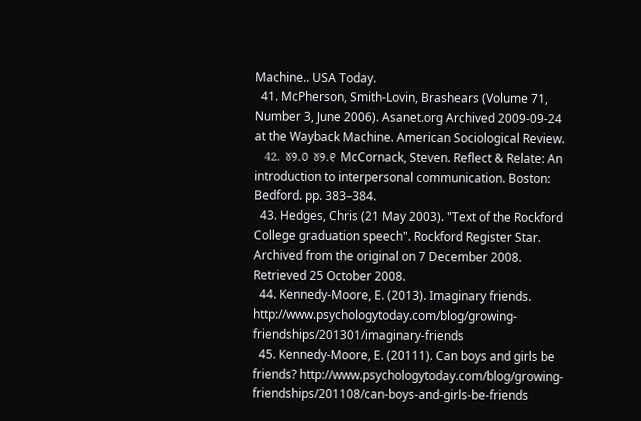Machine.. USA Today.
  41. McPherson, Smith-Lovin, Brashears (Volume 71, Number 3, June 2006). Asanet.org Archived 2009-09-24 at the Wayback Machine. American Sociological Review.
  42. ୪୨.୦ ୪୨.୧ McCornack, Steven. Reflect & Relate: An introduction to interpersonal communication. Boston: Bedford. pp. 383–384.
  43. Hedges, Chris (21 May 2003). "Text of the Rockford College graduation speech". Rockford Register Star. Archived from the original on 7 December 2008. Retrieved 25 October 2008.
  44. Kennedy-Moore, E. (2013). Imaginary friends. http://www.psychologytoday.com/blog/growing-friendships/201301/imaginary-friends
  45. Kennedy-Moore, E. (20111). Can boys and girls be friends? http://www.psychologytoday.com/blog/growing-friendships/201108/can-boys-and-girls-be-friends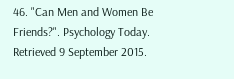46. "Can Men and Women Be Friends?". Psychology Today. Retrieved 9 September 2015.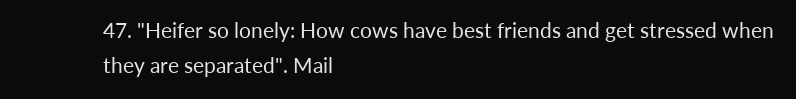47. "Heifer so lonely: How cows have best friends and get stressed when they are separated". Mail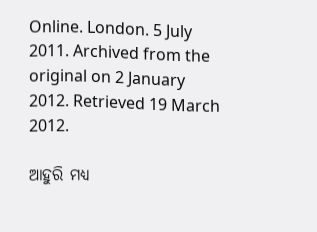Online. London. 5 July 2011. Archived from the original on 2 January 2012. Retrieved 19 March 2012.

ଆହୁରି ମଧ୍ୟ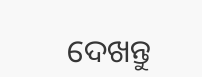ଦେଖନ୍ତୁ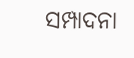ସମ୍ପାଦନା